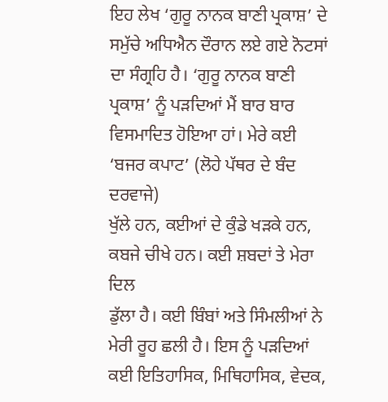ਇਹ ਲੇਖ ‘ਗੁਰੂ ਨਾਨਕ ਬਾਣੀ ਪ੍ਰਕਾਸ਼’ ਦੇ ਸਮੁੱਚੇ ਅਧਿਐਨ ਦੌਰਾਨ ਲਏ ਗਏ ਨੋਟਸਾਂ
ਦਾ ਸੰਗ੍ਰਹਿ ਹੈ। ‘ਗੁਰੂ ਨਾਨਕ ਬਾਣੀ ਪ੍ਰਕਾਸ਼’ ਨੂੰ ਪੜਦਿਆਂ ਮੈਂ ਬਾਰ ਬਾਰ
ਵਿਸਮਾਦਿਤ ਹੋਇਆ ਹਾਂ। ਮੇਰੇ ਕਈ ‘ਬਜਰ ਕਪਾਟ’ (ਲੋਹੇ ਪੱਥਰ ਦੇ ਬੰਦ ਦਰਵਾਜੇ)
ਖੁੱਲੇ ਹਨ, ਕਈਆਂ ਦੇ ਕੁੰਡੇ ਖੜਕੇ ਹਨ, ਕਬਜੇ ਚੀਖੇ ਹਨ। ਕਈ ਸ਼ਬਦਾਂ ਤੇ ਮੇਰਾ ਦਿਲ
ਡੁੱਲਾ ਹੈ। ਕਈ ਬਿੰਬਾਂ ਅਤੇ ਸਿੰਮਲੀਆਂ ਨੇ ਮੇਰੀ ਰੂਹ ਛਲੀ ਹੈ। ਇਸ ਨੂੰ ਪੜਦਿਆਂ
ਕਈ ਇਤਿਹਾਸਿਕ, ਮਿਥਿਹਾਸਿਕ, ਵੇਦਕ,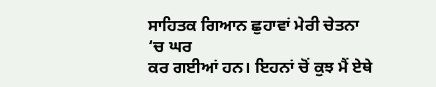ਸਾਹਿਤਕ ਗਿਆਨ ਛੁਹਾਵਾਂ ਮੇਰੀ ਚੇਤਨਾ ‘ਚ ਘਰ
ਕਰ ਗਈਆਂ ਹਨ। ਇਹਨਾਂ ਚੋਂ ਕੁਝ ਮੈਂ ਏਥੇ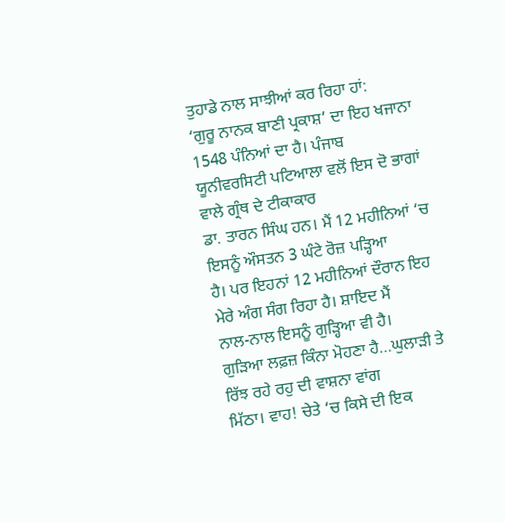ਤੁਹਾਡੇ ਨਾਲ ਸਾਝੀਆਂ ਕਰ ਰਿਹਾ ਹਾਂ:
‘ਗੁਰੂ ਨਾਨਕ ਬਾਣੀ ਪ੍ਰਕਾਸ਼’ ਦਾ ਇਹ ਖਜਾਨਾ 1548 ਪੰਨਿਆਂ ਦਾ ਹੈ। ਪੰਜਾਬ
ਯੂਨੀਵਰਸਿਟੀ ਪਟਿਆਲਾ ਵਲੋਂ ਇਸ ਦੋ ਭਾਗਾਂ ਵਾਲੇ ਗ੍ਰੰਥ ਦੇ ਟੀਕਾਕਾਰ
ਡਾ. ਤਾਰਨ ਸਿੰਘ ਹਨ। ਮੈਂ 12 ਮਹੀਨਿਆਂ ‘ਚ ਇਸਨੂੰ ਔਸਤਨ 3 ਘੰਟੇ ਰੋਜ਼ ਪੜ੍ਹਿਆ
ਹੈ। ਪਰ ਇਹਨਾਂ 12 ਮਹੀਨਿਆਂ ਦੌਰਾਨ ਇਹ ਮੇਰੇ ਅੰਗ ਸੰਗ ਰਿਹਾ ਹੈ। ਸ਼ਾਇਦ ਮੈਂ
ਨਾਲ-ਨਾਲ ਇਸਨੂੰ ਗੁੜ੍ਹਿਆ ਵੀ ਹੈ।
ਗੁੜਿਆ ਲਫ਼ਜ਼ ਕਿੰਨਾ ਮੋਹਣਾ ਹੈ…ਘੁਲਾੜੀ ਤੇ ਰਿੱਝ ਰਹੇ ਰਹੁ ਦੀ ਵਾਸ਼ਨਾ ਵਾਂਗ
ਮਿੱਠਾ। ਵਾਹ! ਚੇਤੇ ‘ਚ ਕਿਸੇ ਦੀ ਇਕ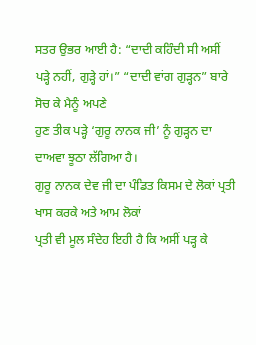ਸਤਰ ਉਭਰ ਆਈ ਹੈ: “ਦਾਦੀ ਕਹਿੰਦੀ ਸੀ ਅਸੀਂ
ਪੜ੍ਹੇ ਨਹੀਂ, ਗੁੜ੍ਹੇ ਹਾਂ।” “ਦਾਦੀ ਵਾਂਗ ਗੁੜ੍ਹਨ” ਬਾਰੇ ਸੋਚ ਕੇ ਮੈਨੂੰ ਅਪਣੇ
ਹੁਣ ਤੀਕ ਪੜ੍ਹੇ ‘ਗੁਰੂ ਨਾਨਕ ਜੀ’ ਨੂੰ ਗੁੜ੍ਹਨ ਦਾ ਦਾਅਵਾ ਝੂਠਾ ਲੱਗਿਆ ਹੈ।
ਗੁਰੂ ਨਾਨਕ ਦੇਵ ਜੀ ਦਾ ਪੰਡਿਤ ਕਿਸਮ ਦੇ ਲੋਕਾਂ ਪ੍ਰਤੀ ਖਾਸ ਕਰਕੇ ਅਤੇ ਆਮ ਲੋਕਾਂ
ਪ੍ਰਤੀ ਵੀ ਮੂਲ ਸੰਦੇਹ ਇਹੀ ਹੈ ਕਿ ਅਸੀਂ ਪੜ੍ਹ ਕੇ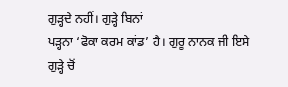ਗੁੜ੍ਹਦੇ ਨਹੀਂ। ਗੁੜ੍ਹੇ ਬਿਨਾਂ
ਪੜ੍ਹਨਾ ‘ਫੋਕਾ ਕਰਮ ਕਾਂਡ’ ਹੈ। ਗੁਰੂ ਨਾਨਕ ਜੀ ਇਸੇ ਗੁੜ੍ਹੇ ਚੋਂ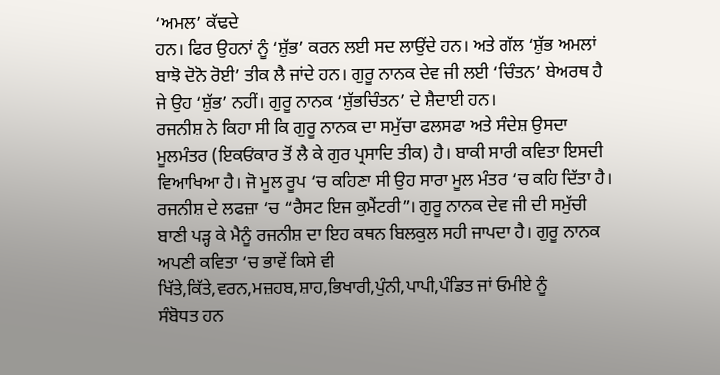‘ਅਮਲ’ ਕੱਢਦੇ
ਹਨ। ਫਿਰ ਉਹਨਾਂ ਨੂੰ ‘ਸ਼ੁੱਭ’ ਕਰਨ ਲਈ ਸਦ ਲਾਉਂਦੇ ਹਨ। ਅਤੇ ਗੱਲ ‘ਸ਼ੁੱਭ ਅਮਲਾਂ
ਬਾਝੋ ਦੋਨੋ ਰੋਈ’ ਤੀਕ ਲੈ ਜਾਂਦੇ ਹਨ। ਗੁਰੂ ਨਾਨਕ ਦੇਵ ਜੀ ਲਈ ‘ਚਿੰਤਨ’ ਬੇਅਰਥ ਹੈ
ਜੇ ਉਹ ‘ਸ਼ੁੱਭ’ ਨਹੀਂ। ਗੁਰੂ ਨਾਨਕ ‘ਸ਼ੁੱਭਚਿੰਤਨ’ ਦੇ ਸ਼ੈਦਾਈ ਹਨ।
ਰਜਨੀਸ਼ ਨੇ ਕਿਹਾ ਸੀ ਕਿ ਗੁਰੂ ਨਾਨਕ ਦਾ ਸਮੁੱਚਾ ਫਲਸਫਾ ਅਤੇ ਸੰਦੇਸ਼ ਉਸਦਾ
ਮੂਲਮੰਤਰ (ਇਕਓਂਕਾਰ ਤੋਂ ਲੈ ਕੇ ਗੁਰ ਪ੍ਰਸਾਦਿ ਤੀਕ) ਹੈ। ਬਾਕੀ ਸਾਰੀ ਕਵਿਤਾ ਇਸਦੀ
ਵਿਆਖਿਆ ਹੈ। ਜੋ ਮੂਲ ਰੂਪ ‘ਚ ਕਹਿਣਾ ਸੀ ਉਹ ਸਾਰਾ ਮੂਲ ਮੰਤਰ ‘ਚ ਕਹਿ ਦਿੱਤਾ ਹੈ।
ਰਜਨੀਸ਼ ਦੇ ਲਫਜ਼ਾ ‘ਚ “ਰੈਸਟ ਇਜ ਕੁਮੈਂਟਰੀ”। ਗੁਰੂ ਨਾਨਕ ਦੇਵ ਜੀ ਦੀ ਸਮੁੱਚੀ
ਬਾਣੀ ਪੜ੍ਹ ਕੇ ਮੈਨੂੰ ਰਜਨੀਸ਼ ਦਾ ਇਹ ਕਥਨ ਬਿਲਕੁਲ ਸਹੀ ਜਾਪਦਾ ਹੈ। ਗੁਰੂ ਨਾਨਕ
ਅਪਣੀ ਕਵਿਤਾ ‘ਚ ਭਾਵੇਂ ਕਿਸੇ ਵੀ
ਖਿੱਤੇ,ਕਿੱਤੇ,ਵਰਨ,ਮਜ਼ਹਬ,ਸ਼ਾਹ,ਭਿਖਾਰੀ,ਪੁੰਨੀ,ਪਾਪੀ,ਪੰਡਿਤ ਜਾਂ ਓਮੀਏ ਨੂੰ
ਸੰਬੋਧਤ ਹਨ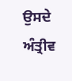ਉਸਦੇ ਅੰਤ੍ਰੀਵ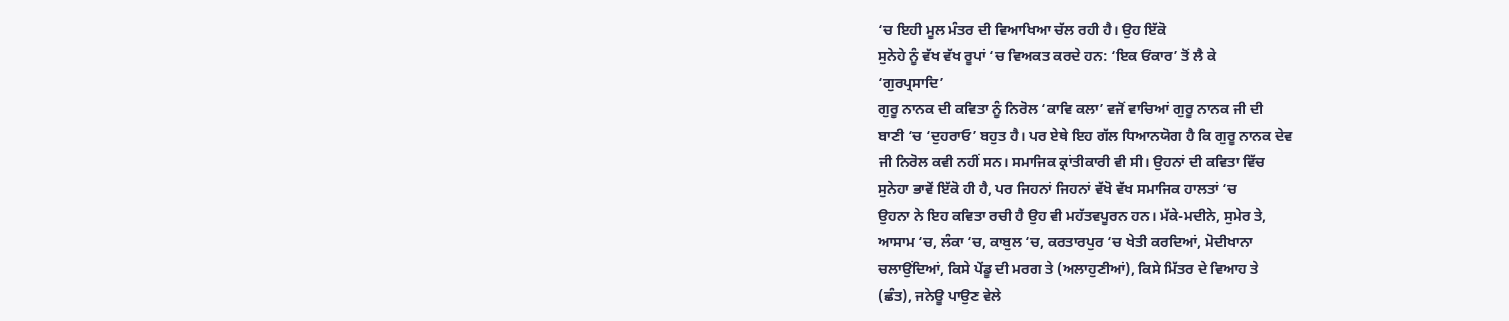‘ਚ ਇਹੀ ਮੂਲ ਮੰਤਰ ਦੀ ਵਿਆਖਿਆ ਚੱਲ ਰਹੀ ਹੈ। ਉਹ ਇੱਕੋ
ਸੁਨੇਹੇ ਨੂੰ ਵੱਖ ਵੱਖ ਰੂਪਾਂ ‘ਚ ਵਿਅਕਤ ਕਰਦੇ ਹਨ: ‘ਇਕ ਓਂਕਾਰ’ ਤੋਂ ਲੈ ਕੇ
‘ਗੁਰਪ੍ਰਸਾਦਿ’
ਗੁਰੂ ਨਾਨਕ ਦੀ ਕਵਿਤਾ ਨੂੰ ਨਿਰੋਲ ‘ਕਾਵਿ ਕਲਾ’ ਵਜੋਂ ਵਾਚਿਆਂ ਗੁਰੂ ਨਾਨਕ ਜੀ ਦੀ
ਬਾਣੀ ‘ਚ ‘ਦੁਹਰਾਓ’ ਬਹੁਤ ਹੈ। ਪਰ ਏਥੇ ਇਹ ਗੱਲ ਧਿਆਨਯੋਗ ਹੈ ਕਿ ਗੁਰੂ ਨਾਨਕ ਦੇਵ
ਜੀ ਨਿਰੋਲ ਕਵੀ ਨਹੀਂ ਸਨ। ਸਮਾਜਿਕ ਕ੍ਰਾਂਤੀਕਾਰੀ ਵੀ ਸੀ। ਉਹਨਾਂ ਦੀ ਕਵਿਤਾ ਵਿੱਚ
ਸੁਨੇਹਾ ਭਾਵੇਂ ਇੱਕੋ ਹੀ ਹੈ, ਪਰ ਜਿਹਨਾਂ ਜਿਹਨਾਂ ਵੱਖੋ ਵੱਖ ਸਮਾਜਿਕ ਹਾਲਤਾਂ ‘ਚ
ਉਹਨਾ ਨੇ ਇਹ ਕਵਿਤਾ ਰਚੀ ਹੈ ਉਹ ਵੀ ਮਹੱਤਵਪੂਰਨ ਹਨ। ਮੱਕੇ-ਮਦੀਨੇ, ਸੁਮੇਰ ਤੇ,
ਆਸਾਮ ‘ਚ, ਲੰਕਾ ‘ਚ, ਕਾਬੁਲ ‘ਚ, ਕਰਤਾਰਪੁਰ ‘ਚ ਖੇਤੀ ਕਰਦਿਆਂ, ਮੋਦੀਖਾਨਾ
ਚਲਾਉਂਦਿਆਂ, ਕਿਸੇ ਪੇਂਡੂ ਦੀ ਮਰਗ ਤੇ (ਅਲਾਹੁਣੀਆਂ), ਕਿਸੇ ਮਿੱਤਰ ਦੇ ਵਿਆਹ ਤੇ
(ਛੰਤ), ਜਨੇਊ ਪਾਉਣ ਵੇਲੇ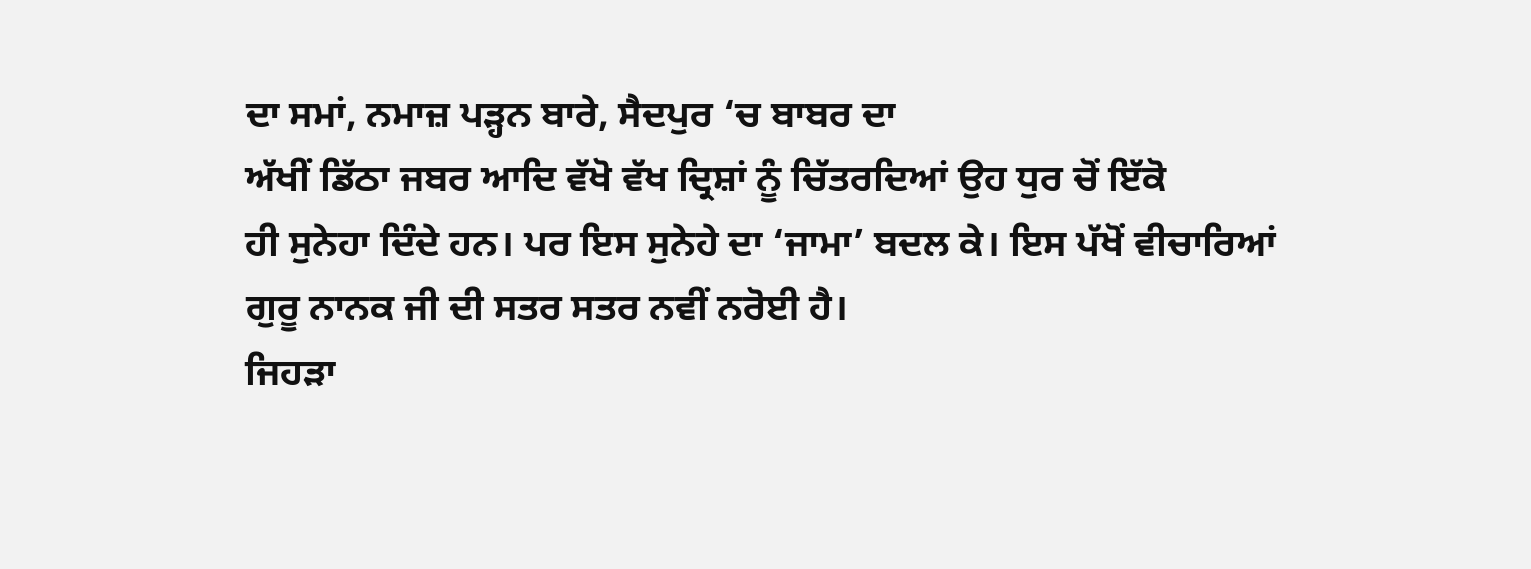ਦਾ ਸਮਾਂ, ਨਮਾਜ਼ ਪੜ੍ਹਨ ਬਾਰੇ, ਸੈਦਪੁਰ ‘ਚ ਬਾਬਰ ਦਾ
ਅੱਖੀਂ ਡਿੱਠਾ ਜਬਰ ਆਦਿ ਵੱਖੋ ਵੱਖ ਦ੍ਰਿਸ਼ਾਂ ਨੂੰ ਚਿੱਤਰਦਿਆਂ ਉਹ ਧੁਰ ਚੋਂ ਇੱਕੋ
ਹੀ ਸੁਨੇਹਾ ਦਿੰਦੇ ਹਨ। ਪਰ ਇਸ ਸੁਨੇਹੇ ਦਾ ‘ਜਾਮਾ’ ਬਦਲ ਕੇ। ਇਸ ਪੱਖੋਂ ਵੀਚਾਰਿਆਂ
ਗੁਰੂ ਨਾਨਕ ਜੀ ਦੀ ਸਤਰ ਸਤਰ ਨਵੀਂ ਨਰੋਈ ਹੈ।
ਜਿਹੜਾ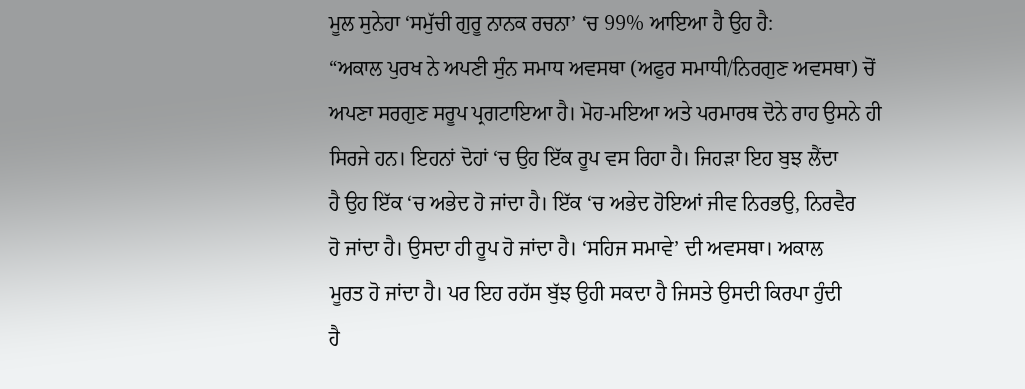ਮੂਲ ਸੁਨੇਹਾ ‘ਸਮੁੱਚੀ ਗੁਰੂ ਨਾਨਕ ਰਚਨਾ’ ‘ਚ 99% ਆਇਆ ਹੈ ਉਹ ਹੈ:
“ਅਕਾਲ ਪੁਰਖ ਨੇ ਅਪਣੀ ਸੁੰਨ ਸਮਾਧ ਅਵਸਥਾ (ਅਫੁਰ ਸਮਾਧੀ/ਨਿਰਗੁਣ ਅਵਸਥਾ) ਚੋਂ
ਅਪਣਾ ਸਰਗੁਣ ਸਰੂਪ ਪ੍ਰਗਟਾਇਆ ਹੈ। ਮੋਹ-ਮਇਆ ਅਤੇ ਪਰਮਾਰਥ ਦੋਨੇ ਰਾਹ ਉਸਨੇ ਹੀ
ਸਿਰਜੇ ਹਨ। ਇਹਨਾਂ ਦੋਹਾਂ ‘ਚ ਉਹ ਇੱਕ ਰੂਪ ਵਸ ਰਿਹਾ ਹੈ। ਜਿਹੜਾ ਇਹ ਬੁਝ ਲੈਂਦਾ
ਹੈ ਉਹ ਇੱਕ ‘ਚ ਅਭੇਦ ਹੋ ਜਾਂਦਾ ਹੈ। ਇੱਕ ‘ਚ ਅਭੇਦ ਹੋਇਆਂ ਜੀਵ ਨਿਰਭਉ, ਨਿਰਵੈਰ
ਹੋ ਜਾਂਦਾ ਹੈ। ਉਸਦਾ ਹੀ ਰੂਪ ਹੋ ਜਾਂਦਾ ਹੈ। ‘ਸਹਿਜ ਸਮਾਵੇ’ ਦੀ ਅਵਸਥਾ। ਅਕਾਲ
ਮੂਰਤ ਹੋ ਜਾਂਦਾ ਹੈ। ਪਰ ਇਹ ਰਹੱਸ ਬੁੱਝ ਉਹੀ ਸਕਦਾ ਹੈ ਜਿਸਤੇ ਉਸਦੀ ਕਿਰਪਾ ਹੁੰਦੀ
ਹੈ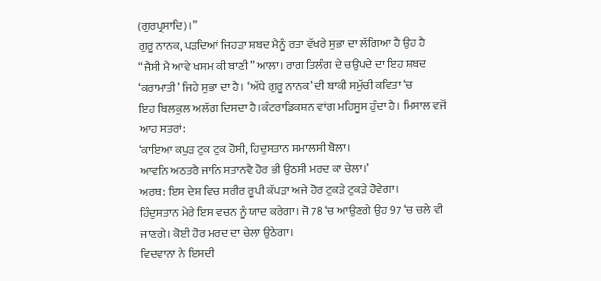(ਗੁਰਪ੍ਰਸਾਦਿ)।”
ਗੁਰੂ ਨਾਨਕ, ਪੜਦਿਆਂ ਜਿਹੜਾ ਸ਼ਬਦ ਮੈਨੂੰ ਰਤਾ ਵੱਖਰੇ ਸੁਭਾ ਦਾ ਲੱਗਿਆ ਹੈ ਉਹ ਹੈ
“ਜੈਸੀ ਮੈ ਆਵੇ ਖਸਮ ਕੀ ਬਾਣੀ” ਆਲਾ। ਰਾਗ ਤਿਲੰਗ ਦੇ ਚਉਪਦੇ ਦਾ ਇਹ ਸ਼ਬਦ
‘ਕਰਾਮਾਤੀ’ ਜਿਹੇ ਸੁਭਾ ਦਾ ਹੈ। ‘ਅੱਧੇ ਗੁਰੂ ਨਾਨਕ’ ਦੀ ਬਾਕੀ ਸਮੁੱਚੀ ਕਵਿਤਾ ‘ਚ
ਇਹ ਬਿਲਕੁਲ ਅਲੱਗ ਦਿਸਦਾ ਹੈ।ਕੰਟਰਾਡਿਕਸ਼ਨ ਵਾਂਗ ਮਹਿਸੂਸ ਹੁੰਦਾ ਹੈ। ਮਿਸਾਲ ਵਜੋਂ
ਆਹ ਸਤਰਾਂ:
‘ਕਾਇਆ ਕਪੁੜ ਟੁਕ ਟੁਕ ਹੋਸੀ, ਹਿਦੁਸਤਾਨ ਸਮਾਲਸੀ ਬੋਲਾ।
ਆਵਨਿ ਅਠਤਰੈ ਜਾਨਿ ਸਤਾਨਵੈ ਹੋਰ ਭੀ ਉਠਸੀ ਮਰਦ ਕਾ ਚੇਲਾ।’
ਅਰਥ: ਇਸ ਦੇਸ਼ ਵਿਚ ਸਰੀਰ ਰੂਪੀ ਕੱਪੜਾ ਅਜੇ ਹੋਰ ਟੁਕੜੇ ਟੁਕੜੇ ਹੋਵੇਗਾ।
ਹਿੰਦੁਸਤਾਨ ਮੇਰੇ ਇਸ ਵਚਨ ਨੂੰ ਯਾਦ ਕਰੇਗਾ। ਜੋ 78 ‘ਚ ਆਉਣਗੇ ਉਹ 97 ‘ਚ ਚਲੇ ਵੀ
ਜਾਣਗੇ। ਕੋਈ ਹੋਰ ਮਰਦ ਦਾ ਚੇਲਾ ਉਠੇਗਾ।
ਵਿਦਵਾਨਾ ਨੇ ਇਸਦੀ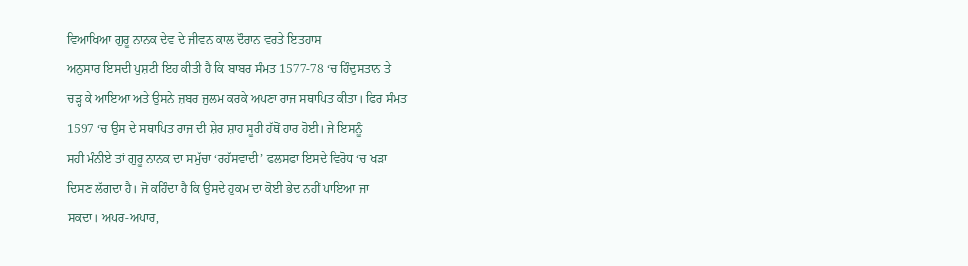ਵਿਆਖਿਆ ਗੁਰੂ ਨਾਨਕ ਦੇਵ ਦੇ ਜੀਵਨ ਕਾਲ ਦੌਰਾਨ ਵਰਤੇ ਇਤਹਾਸ
ਅਨੁਸਾਰ ਇਸਦੀ ਪੁਸ਼ਟੀ ਇਹ ਕੀਤੀ ਹੈ ਕਿ ਬਾਬਰ ਸੰਮਤ 1577-78 ‘ਚ ਹਿੰਦੁਸਤਾਨ ਤੇ
ਚੜ੍ਹ ਕੇ ਆਇਆ ਅਤੇ ਉਸਨੇ ਜ਼ਬਰ ਜੁਲਮ ਕਰਕੇ ਅਪਣਾ ਰਾਜ ਸਥਾਪਿਤ ਕੀਤਾ। ਫਿਰ ਸੰਮਤ
1597 ‘ਚ ਉਸ ਦੇ ਸਥਾਪਿਤ ਰਾਜ ਦੀ ਸ਼ੇਰ ਸ਼ਾਹ ਸੂਰੀ ਹੱਥੋਂ ਹਾਰ ਹੋਈ। ਜੇ ਇਸਨੂੰ
ਸਹੀ ਮੰਨੀਏ ਤਾਂ ਗੁਰੂ ਨਾਨਕ ਦਾ ਸਮੁੱਚਾ ‘ਰਹੱਸਵਾਦੀ’ ਫਲਸਫਾ ਇਸਦੇ ਵਿਰੋਧ ‘ਚ ਖੜਾ
ਦਿਸਣ ਲੱਗਦਾ ਹੈ। ਜੋ ਕਹਿੰਦਾ ਹੈ ਕਿ ਉਸਦੇ ਹੁਕਮ ਦਾ ਕੋਈ ਭੇਦ ਨਹੀਂ ਪਾਇਆ ਜਾ
ਸਕਦਾ। ਅਪਰ-ਅਪਾਰ,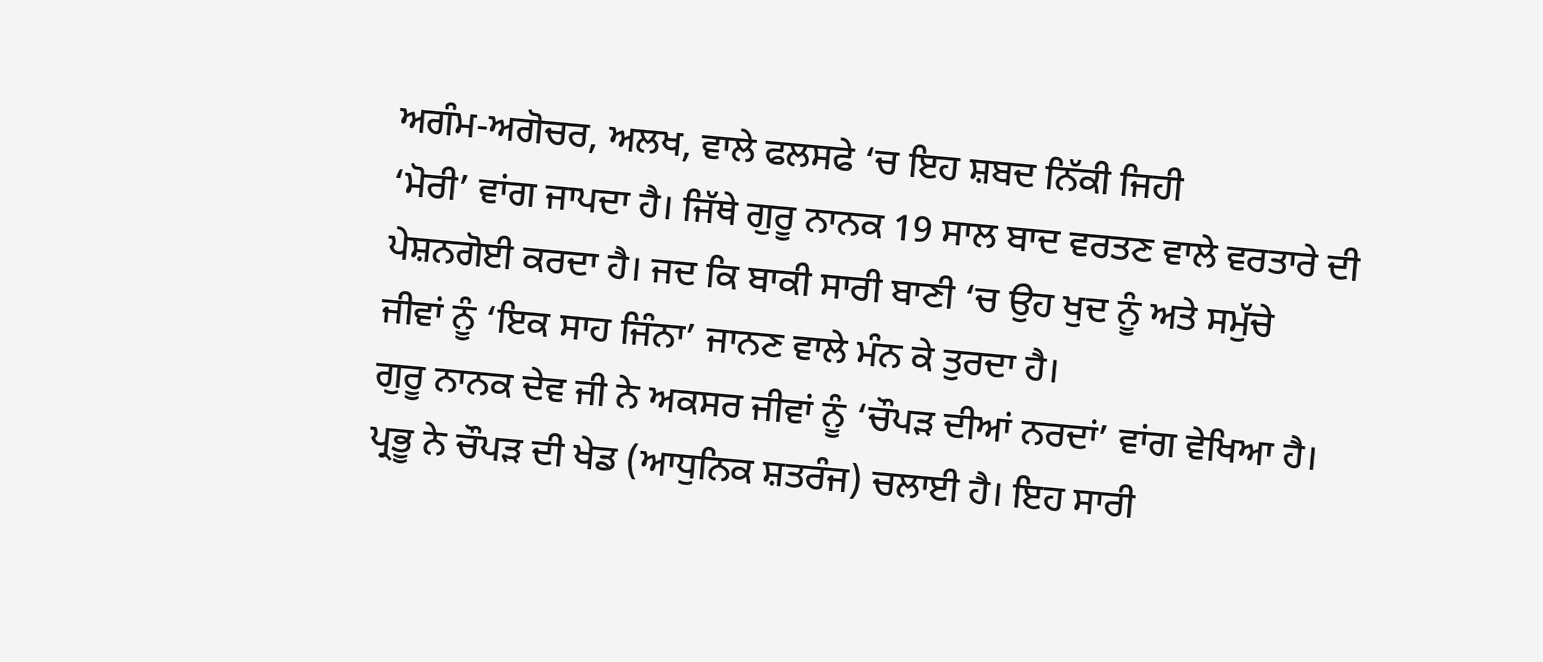ਅਗੰਮ-ਅਗੋਚਰ, ਅਲਖ, ਵਾਲੇ ਫਲਸਫੇ ‘ਚ ਇਹ ਸ਼ਬਦ ਨਿੱਕੀ ਜਿਹੀ
‘ਮੋਰੀ’ ਵਾਂਗ ਜਾਪਦਾ ਹੈ। ਜਿੱਥੇ ਗੁਰੂ ਨਾਨਕ 19 ਸਾਲ ਬਾਦ ਵਰਤਣ ਵਾਲੇ ਵਰਤਾਰੇ ਦੀ
ਪੇਸ਼ਨਗੋਈ ਕਰਦਾ ਹੈ। ਜਦ ਕਿ ਬਾਕੀ ਸਾਰੀ ਬਾਣੀ ‘ਚ ਉਹ ਖੁਦ ਨੂੰ ਅਤੇ ਸਮੁੱਚੇ
ਜੀਵਾਂ ਨੂੰ ‘ਇਕ ਸਾਹ ਜਿੰਨਾ’ ਜਾਨਣ ਵਾਲੇ ਮੰਨ ਕੇ ਤੁਰਦਾ ਹੈ।
ਗੁਰੂ ਨਾਨਕ ਦੇਵ ਜੀ ਨੇ ਅਕਸਰ ਜੀਵਾਂ ਨੂੰ ‘ਚੌਪੜ ਦੀਆਂ ਨਰਦਾਂ’ ਵਾਂਗ ਵੇਖਿਆ ਹੈ।
ਪ੍ਰਭੂ ਨੇ ਚੌਪੜ ਦੀ ਖੇਡ (ਆਧੁਨਿਕ ਸ਼ਤਰੰਜ) ਚਲਾਈ ਹੈ। ਇਹ ਸਾਰੀ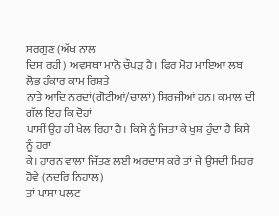ਸਰਗੁਣ (ਅੱਖ ਨਾਲ
ਦਿਸ ਰਹੀ) ਅਵਸਥਾ ਮਾਨੋ ਚੌਪੜ ਹੈ। ਫਿਰ ਮੋਹ ਮਾਇਆ ਲਬ ਲੋਭ ਹੰਕਾਰ ਕਾਮ ਰਿਸ਼ਤੇ
ਨਾਤੇ ਆਦਿ ਨਰਦਾਂ(ਗੋਟੀਆਂ/ਚਾਲਾਂ) ਸਿਰਜੀਆਂ ਹਨ। ਕਮਾਲ ਦੀ ਗੱਲ ਇਹ ਕਿ ਦੋਹਾਂ
ਪਾਸੀਂ ਉਹ ਹੀ ਖੇਲ ਰਿਹਾ ਹੈ। ਕਿਸੇ ਨੂੰ ਜਿਤਾ ਕੇ ਖੁਸ਼ ਹੁੰਦਾ ਹੈ ਕਿਸੇ ਨੂੰ ਹਰਾ
ਕੇ। ਹਾਰਨ ਵਾਲਾ ਜਿੱਤਣ ਲਈ ਅਰਦਾਸ ਕਰੇ ਤਾਂ ਜੇ ਉਸਦੀ ਮਿਹਰ ਹੋਵੇ (ਨਦਰਿ ਨਿਹਾਲ)
ਤਾਂ ਪਾਸਾ ਪਲਟ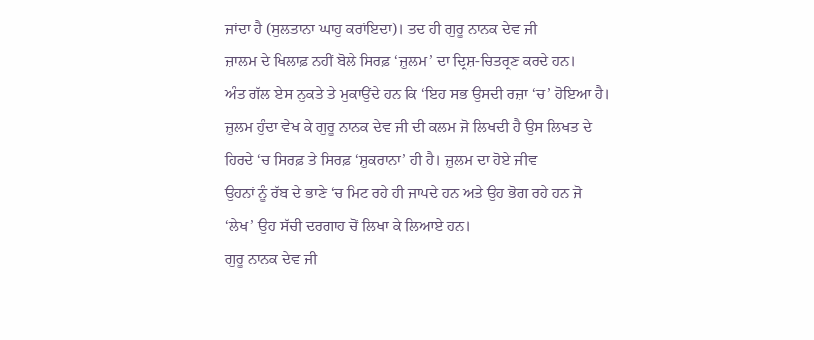ਜਾਂਦਾ ਹੈ (ਸੁਲਤਾਨਾ ਘਾਹੁ ਕਰਾਂਇਦਾ)। ਤਦ ਹੀ ਗੁਰੂ ਨਾਨਕ ਦੇਵ ਜੀ
ਜ਼ਾਲਮ ਦੇ ਖਿਲਾਫ਼ ਨਹੀਂ ਬੋਲੇ ਸਿਰਫ਼ ‘ਜ਼ੁਲਮ’ ਦਾ ਦ੍ਰਿਸ਼-ਚਿਤਰ੍ਰਣ ਕਰਦੇ ਹਨ।
ਅੰਤ ਗੱਲ ਏਸ ਨੁਕਤੇ ਤੇ ਮੁਕਾਉਂਦੇ ਹਨ ਕਿ ‘ਇਹ ਸਭ ਉਸਦੀ ਰਜ਼ਾ ‘ਚ’ ਹੋਇਆ ਹੈ।
ਜ਼ੁਲਮ ਹੁੰਦਾ ਵੇਖ ਕੇ ਗੁਰੂ ਨਾਨਕ ਦੇਵ ਜੀ ਦੀ ਕਲਮ ਜੋ ਲਿਖਦੀ ਹੈ ਉਸ ਲਿਖਤ ਦੇ
ਹਿਰਦੇ ‘ਚ ਸਿਰਫ਼ ਤੇ ਸਿਰਫ਼ ‘ਸ਼ੁਕਰਾਨਾ’ ਹੀ ਹੈ। ਜ਼ੁਲਮ ਦਾ ਹੋਏ ਜੀਵ
ਉਹਨਾਂ ਨੂੰ ਰੱਬ ਦੇ ਭਾਣੇ ‘ਚ ਮਿਟ ਰਹੇ ਹੀ ਜਾਪਦੇ ਹਨ ਅਤੇ ਉਹ ਭੋਗ ਰਹੇ ਹਨ ਜੋ
‘ਲੇਖ’ ਉਹ ਸੱਚੀ ਦਰਗਾਹ ਚੋਂ ਲਿਖਾ ਕੇ ਲਿਆਏ ਹਨ।
ਗੁਰੂ ਨਾਨਕ ਦੇਵ ਜੀ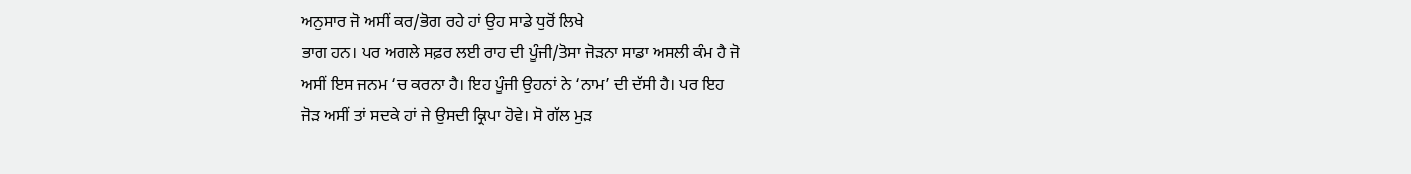ਅਨੁਸਾਰ ਜੋ ਅਸੀਂ ਕਰ/ਭੋਗ ਰਹੇ ਹਾਂ ਉਹ ਸਾਡੇ ਧੁਰੋਂ ਲਿਖੇ
ਭਾਗ ਹਨ। ਪਰ ਅਗਲੇ ਸਫ਼ਰ ਲਈ ਰਾਹ ਦੀ ਪੂੰਜੀ/ਤੋਸਾ ਜੋੜਨਾ ਸਾਡਾ ਅਸਲੀ ਕੰਮ ਹੈ ਜੋ
ਅਸੀਂ ਇਸ ਜਨਮ ‘ਚ ਕਰਨਾ ਹੈ। ਇਹ ਪੂੰਜੀ ਉਹਨਾਂ ਨੇ ‘ਨਾਮ’ ਦੀ ਦੱਸੀ ਹੈ। ਪਰ ਇਹ
ਜੋੜ ਅਸੀਂ ਤਾਂ ਸਦਕੇ ਹਾਂ ਜੇ ਉਸਦੀ ਕ੍ਰਿਪਾ ਹੋਵੇ। ਸੋ ਗੱਲ ਮੁੜ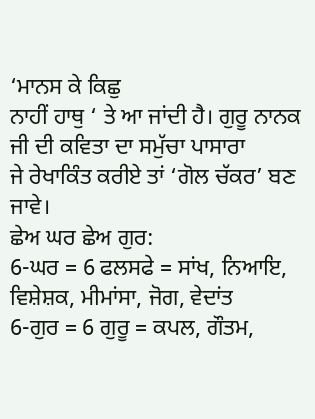‘ਮਾਨਸ ਕੇ ਕਿਛੁ
ਨਾਹੀਂ ਹਾਥੁ ‘ ਤੇ ਆ ਜਾਂਦੀ ਹੈ। ਗੁਰੂ ਨਾਨਕ ਜੀ ਦੀ ਕਵਿਤਾ ਦਾ ਸਮੁੱਚਾ ਪਾਸਾਰਾ
ਜੇ ਰੇਖਾਕਿੰਤ ਕਰੀਏ ਤਾਂ ‘ਗੋਲ ਚੱਕਰ’ ਬਣ ਜਾਵੇ।
ਛੇਅ ਘਰ ਛੇਅ ਗੁਰ:
6-ਘਰ = 6 ਫਲਸਫੇ = ਸਾਂਖ, ਨਿਆਇ, ਵਿਸ਼ੇਸ਼ਕ, ਮੀਮਾਂਸਾ, ਜੋਗ, ਵੇਦਾਂਤ
6-ਗੁਰ = 6 ਗੁਰੂ = ਕਪਲ, ਗੌਤਮ,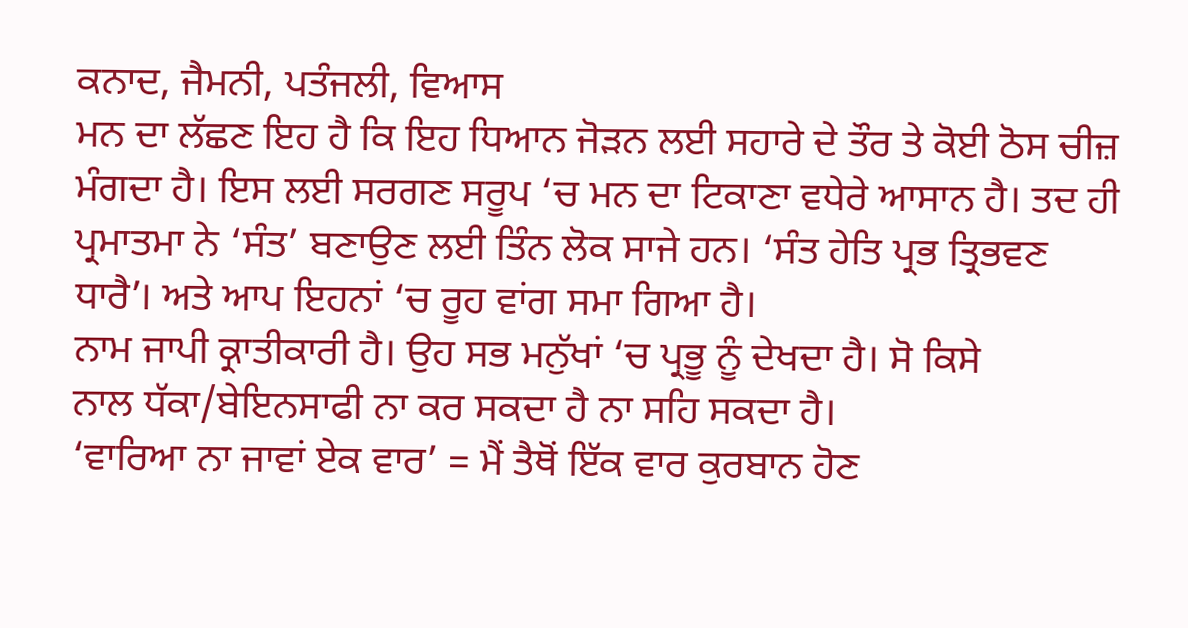ਕਨਾਦ, ਜੈਮਨੀ, ਪਤੰਜਲੀ, ਵਿਆਸ
ਮਨ ਦਾ ਲੱਛਣ ਇਹ ਹੈ ਕਿ ਇਹ ਧਿਆਨ ਜੋੜਨ ਲਈ ਸਹਾਰੇ ਦੇ ਤੌਰ ਤੇ ਕੋਈ ਠੋਸ ਚੀਜ਼
ਮੰਗਦਾ ਹੈ। ਇਸ ਲਈ ਸਰਗਣ ਸਰੂਪ ‘ਚ ਮਨ ਦਾ ਟਿਕਾਣਾ ਵਧੇਰੇ ਆਸਾਨ ਹੈ। ਤਦ ਹੀ
ਪ੍ਰਮਾਤਮਾ ਨੇ ‘ਸੰਤ’ ਬਣਾਉਣ ਲਈ ਤਿੰਨ ਲੋਕ ਸਾਜੇ ਹਨ। ‘ਸੰਤ ਹੇਤਿ ਪ੍ਰਭ ਤ੍ਰਿਭਵਣ
ਧਾਰੈ’। ਅਤੇ ਆਪ ਇਹਨਾਂ ‘ਚ ਰੂਹ ਵਾਂਗ ਸਮਾ ਗਿਆ ਹੈ।
ਨਾਮ ਜਾਪੀ ਕ੍ਰਾਤੀਕਾਰੀ ਹੈ। ਉਹ ਸਭ ਮਨੁੱਖਾਂ ‘ਚ ਪ੍ਰਭੂ ਨੂੰ ਦੇਖਦਾ ਹੈ। ਸੋ ਕਿਸੇ
ਨਾਲ ਧੱਕਾ/ਬੇਇਨਸਾਫੀ ਨਾ ਕਰ ਸਕਦਾ ਹੈ ਨਾ ਸਹਿ ਸਕਦਾ ਹੈ।
‘ਵਾਰਿਆ ਨਾ ਜਾਵਾਂ ਏਕ ਵਾਰ’ = ਮੈਂ ਤੈਥੋਂ ਇੱਕ ਵਾਰ ਕੁਰਬਾਨ ਹੋਣ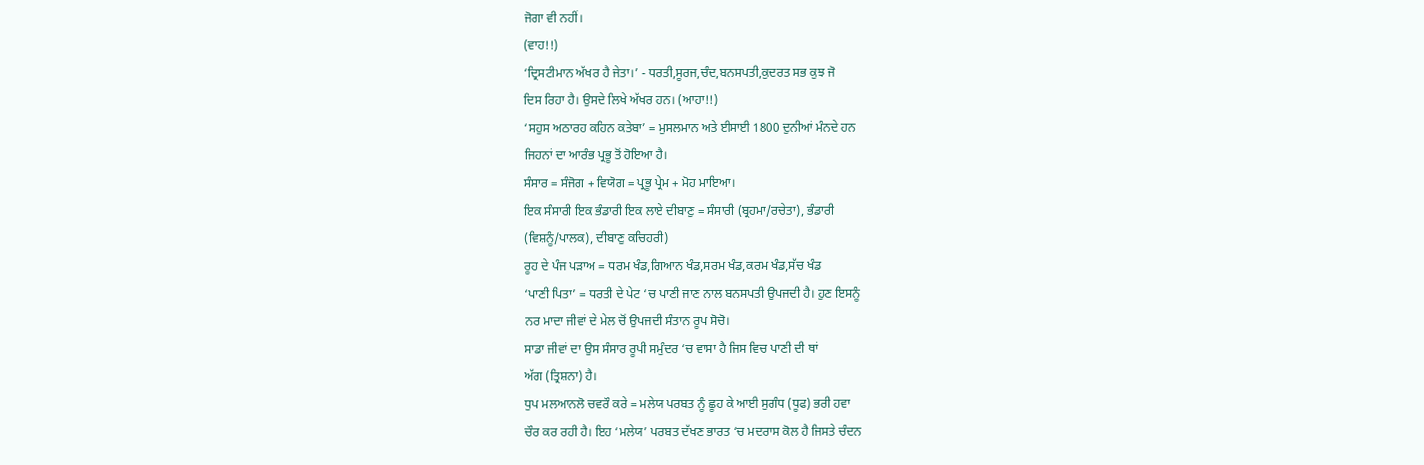ਜੋਗਾ ਵੀ ਨਹੀਂ।
(ਵਾਹ!!)
‘ਦ੍ਰਿਸਟੀਮਾਨ ਅੱਖਰ ਹੈ ਜੇਤਾ।’ - ਧਰਤੀ,ਸੂਰਜ,ਚੰਦ,ਬਨਸਪਤੀ,ਕੁਦਰਤ ਸਭ ਕੁਝ ਜੋ
ਦਿਸ ਰਿਹਾ ਹੈ। ਉਸਦੇ ਲਿਖੇ ਅੱਖਰ ਹਨ। (ਆਹਾ!!)
‘ਸਹੁਸ ਅਠਾਰਹ ਕਹਿਨ ਕਤੇਬਾ’ = ਮੁਸਲਮਾਨ ਅਤੇ ਈਸਾਈ 1800 ਦੁਨੀਆਂ ਮੰਨਦੇ ਹਨ
ਜਿਹਨਾਂ ਦਾ ਆਰੰਭ ਪ੍ਰਭੂ ਤੋਂ ਹੋਇਆ ਹੈ।
ਸੰਸਾਰ = ਸੰਜੋਗ + ਵਿਯੋਗ = ਪ੍ਰਭੂ ਪ੍ਰੇਮ + ਮੋਹ ਮਾਇਆ।
ਇਕ ਸੰਸਾਰੀ ਇਕ ਭੰਡਾਰੀ ਇਕ ਲਾਏ ਦੀਬਾਣੁ = ਸੰਸਾਰੀ (ਬ੍ਰਹਮਾ/ਰਚੇਤਾ), ਭੰਡਾਰੀ
(ਵਿਸ਼ਨੂੰ/ਪਾਲਕ), ਦੀਬਾਣੁ ਕਚਿਹਰੀ)
ਰੂਹ ਦੇ ਪੰਜ ਪੜਾਅ = ਧਰਮ ਖੰਡ,ਗਿਆਨ ਖੰਡ,ਸਰਮ ਖੰਡ,ਕਰਮ ਖੰਡ,ਸੱਚ ਖੰਡ
‘ਪਾਣੀ ਪਿਤਾ’ = ਧਰਤੀ ਦੇ ਪੇਟ ‘ਚ ਪਾਣੀ ਜਾਣ ਨਾਲ ਬਨਸਪਤੀ ਉਪਜਦੀ ਹੈ। ਹੁਣ ਇਸਨੂੰ
ਨਰ ਮਾਦਾ ਜੀਵਾਂ ਦੇ ਮੇਲ ਚੋਂ ਉਪਜਦੀ ਸੰਤਾਨ ਰੂਪ ਸੋਚੋ।
ਸਾਡਾ ਜੀਵਾਂ ਦਾ ਉਸ ਸੰਸਾਰ ਰੂਪੀ ਸਮੁੰਦਰ ‘ਚ ਵਾਸਾ ਹੈ ਜਿਸ ਵਿਚ ਪਾਣੀ ਦੀ ਥਾਂ
ਅੱਗ (ਤ੍ਰਿਸ਼ਨਾ) ਹੈ।
ਧੁਪ ਮਲਆਨਲੋ ਚਵਰੌ ਕਰੇ = ਮਲੇਯ ਪਰਬਤ ਨੂੰ ਛੂਹ ਕੇ ਆਈ ਸੁਗੰਧ (ਧੂਫ) ਭਰੀ ਹਵਾ
ਚੌਰ ਕਰ ਰਹੀ ਹੈ। ਇਹ ‘ਮਲੇਯ’ ਪਰਬਤ ਦੱਖਣ ਭਾਰਤ ‘ਚ ਮਦਰਾਸ ਕੋਲ ਹੈ ਜਿਸਤੇ ਚੰਦਨ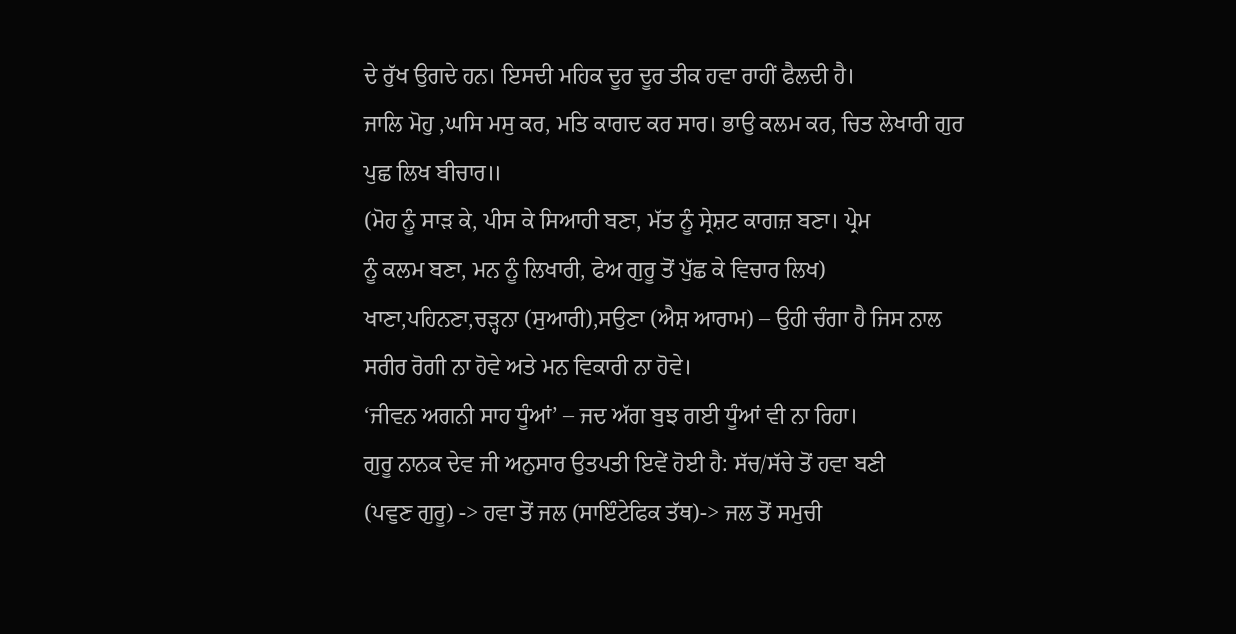ਦੇ ਰੁੱਖ ਉਗਦੇ ਹਨ। ਇਸਦੀ ਮਹਿਕ ਦੂਰ ਦੂਰ ਤੀਕ ਹਵਾ ਰਾਹੀਂ ਫੈਲਦੀ ਹੈ।
ਜਾਲਿ ਮੋਹੁ ,ਘਸਿ ਮਸੁ ਕਰ, ਮਤਿ ਕਾਗਦ ਕਰ ਸਾਰ। ਭਾਉ ਕਲਮ ਕਰ, ਚਿਤ ਲੇਖਾਰੀ ਗੁਰ
ਪੁਛ ਲਿਖ ਬੀਚਾਰ॥
(ਮੋਹ ਨੂੰ ਸਾੜ ਕੇ, ਪੀਸ ਕੇ ਸਿਆਹੀ ਬਣਾ, ਮੱਤ ਨੂੰ ਸ੍ਰੇਸ਼ਟ ਕਾਗਜ਼ ਬਣਾ। ਪ੍ਰੇਮ
ਨੂੰ ਕਲਮ ਬਣਾ, ਮਨ ਨੂੰ ਲਿਖਾਰੀ, ਫੇਅ ਗੁਰੂ ਤੋਂ ਪੁੱਛ ਕੇ ਵਿਚਾਰ ਲਿਖ)
ਖਾਣਾ,ਪਹਿਨਣਾ,ਚੜ੍ਹਨਾ (ਸੁਆਰੀ),ਸਉਣਾ (ਐਸ਼ ਆਰਾਮ) – ਉਹੀ ਚੰਗਾ ਹੈ ਜਿਸ ਨਾਲ
ਸਰੀਰ ਰੋਗੀ ਨਾ ਹੋਵੇ ਅਤੇ ਮਨ ਵਿਕਾਰੀ ਨਾ ਹੋਵੇ।
‘ਜੀਵਨ ਅਗਨੀ ਸਾਹ ਧੂੰਆਂ’ – ਜਦ ਅੱਗ ਬੁਝ ਗਈ ਧੂੰਆਂ ਵੀ ਨਾ ਰਿਹਾ।
ਗੁਰੂ ਨਾਨਕ ਦੇਵ ਜੀ ਅਨੁਸਾਰ ਉਤਪਤੀ ਇਵੇਂ ਹੋਈ ਹੈ: ਸੱਚ/ਸੱਚੇ ਤੋਂ ਹਵਾ ਬਣੀ
(ਪਵੁਣ ਗੁਰੂ) -> ਹਵਾ ਤੋਂ ਜਲ (ਸਾਇੰਟੇਫਿਕ ਤੱਥ)-> ਜਲ ਤੋਂ ਸਮੁਚੀ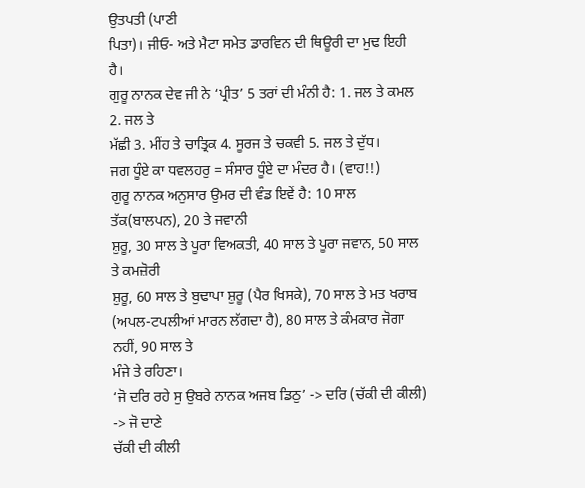ਉਤਪਤੀ (ਪਾਣੀ
ਪਿਤਾ)। ਜੀਓ- ਅਤੇ ਮੈਟਾ ਸਮੇਤ ਡਾਰਵਿਨ ਦੀ ਥਿਊਰੀ ਦਾ ਮੁਢ ਇਹੀ
ਹੈ।
ਗੁਰੂ ਨਾਨਕ ਦੇਵ ਜੀ ਨੇ ‘ਪ੍ਰੀਤ’ 5 ਤਰਾਂ ਦੀ ਮੰਨੀ ਹੈ: 1. ਜਲ ਤੇ ਕਮਲ 2. ਜਲ ਤੇ
ਮੱਛੀ 3. ਮੀਂਹ ਤੇ ਚਾਤ੍ਰਿਕ 4. ਸੂਰਜ ਤੇ ਚਕਵੀ 5. ਜਲ ਤੇ ਦੁੱਧ।
ਜਗ ਧੂੰਏ ਕਾ ਧਵਲਹਰੁ = ਸੰਸਾਰ ਧੂੰਏ ਦਾ ਮੰਦਰ ਹੈ। (ਵਾਹ!!)
ਗੁਰੂ ਨਾਨਕ ਅਨੁਸਾਰ ਉਮਰ ਦੀ ਵੰਡ ਇਵੇਂ ਹੈ: 10 ਸਾਲ ਤੱਕ(ਬਾਲਪਨ), 20 ਤੇ ਜਵਾਨੀ
ਸ਼ੁਰੂ, 30 ਸਾਲ ਤੇ ਪੂਰਾ ਵਿਅਕਤੀ, 40 ਸਾਲ ਤੇ ਪੂਰਾ ਜਵਾਨ, 50 ਸਾਲ ਤੇ ਕਮਜ਼ੋਰੀ
ਸ਼ੁਰੂ, 60 ਸਾਲ ਤੇ ਬੁਢਾਪਾ ਸ਼ੁਰੂ (ਪੈਰ ਖਿਸਕੇ), 70 ਸਾਲ ਤੇ ਮਤ ਖਰਾਬ
(ਅਪਲ-ਟਪਲੀਆਂ ਮਾਰਨ ਲੱਗਦਾ ਹੈ), 80 ਸਾਲ ਤੇ ਕੰਮਕਾਰ ਜੋਗਾ ਨਹੀਂ, 90 ਸਾਲ ਤੇ
ਮੰਜੇ ਤੇ ਰਹਿਣਾ।
‘ਜੋ ਦਰਿ ਰਹੇ ਸੁ ਉਬਰੇ ਨਾਨਕ ਅਜਬ ਡਿਠੁ’ -> ਦਰਿ (ਚੱਕੀ ਦੀ ਕੀਲੀ) -> ਜੋ ਦਾਣੇ
ਚੱਕੀ ਦੀ ਕੀਲੀ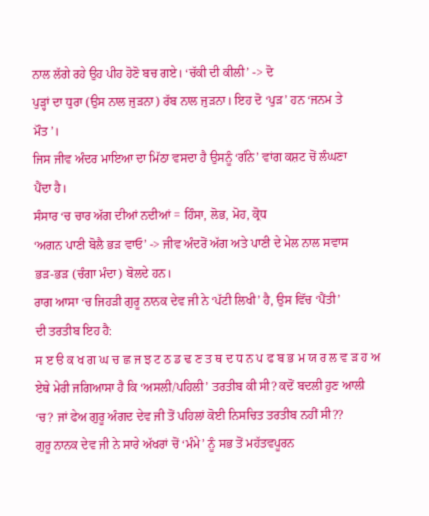ਨਾਲ ਲੱਗੇ ਰਹੇ ਉਹ ਪੀਹ ਹੋਣੋ ਬਚ ਗਏ। ‘ਚੱਕੀ ਦੀ ਕੀਲੀ’ -> ਦੋ
ਪੁੜ੍ਹਾਂ ਦਾ ਧੁਰਾ (ਉਸ ਨਾਲ ਜੁੜਨਾ) ਰੱਬ ਨਾਲ ਜੁੜਨਾ। ਇਹ ਦੋ ‘ਪੁੜ’ ਹਨ ‘ਜਨਮ ਤੇ
ਮੌਤ’।
ਜਿਸ ਜੀਵ ਅੰਦਰ ਮਾਇਆ ਦਾ ਮਿੱਠਾ ਵਸਦਾ ਹੈ ਉਸਨੂੰ ‘ਗੰਨੇ’ ਵਾਂਗ ਕਸ਼ਟ ਚੋਂ ਲੰਘਣਾ
ਪੈਂਦਾ ਹੈ।
ਸੰਸਾਰ ‘ਚ ਚਾਰ ਅੱਗ ਦੀਆਂ ਨਦੀਆਂ = ਹਿੰਸਾ, ਲੋਭ, ਮੋਹ, ਕ੍ਰੋਧ
‘ਅਗਨ ਪਾਣੀ ਬੋਲੈ ਭੜ ਵਾਓ’ -> ਜੀਵ ਅੰਦਰੋਂ ਅੱਗ ਅਤੇ ਪਾਣੀ ਦੇ ਮੇਲ ਨਾਲ ਸਵਾਸ
ਭੜ-ਭੜ (ਚੰਗਾ ਮੰਦਾ) ਬੋਲਦੇ ਹਨ।
ਰਾਗ ਆਸਾ ‘ਚ ਜਿਹੜੀ ਗੁਰੂ ਨਾਨਕ ਦੇਵ ਜੀ ਨੇ ‘ਪੱਟੀ ਲਿਖੀ’ ਹੈ, ਉਸ ਵਿੱਚ ‘ਪੈਂਤੀ’
ਦੀ ਤਰਤੀਬ ਇਹ ਹੈ:
ਸ ੲ ੳ ਕ ਖ ਗ ਘ ਚ ਛ ਜ ਝ ਟ ਠ ਡ ਢ ਣ ਤ ਥ ਦ ਧ ਨ ਪ ਫ ਬ ਭ ਮ ਯ ਰ ਲ ਵ ੜ ਹ ਅ
ਏਥੇ ਮੇਰੀ ਜਗਿਆਸਾ ਹੈ ਕਿ ‘ਅਸਲੀ/ਪਹਿਲੀ’ ਤਰਤੀਬ ਕੀ ਸੀ? ਕਦੋਂ ਬਦਲੀ ਹੁਣ ਆਲੀ
‘ਚ? ਜਾਂ ਫੇਅ ਗੁਰੂ ਅੰਗਦ ਦੇਵ ਜੀ ਤੋਂ ਪਹਿਲਾਂ ਕੋਈ ਨਿਸਚਿਤ ਤਰਤੀਬ ਨਹੀਂ ਸੀ??
ਗੁਰੂ ਨਾਨਕ ਦੇਵ ਜੀ ਨੇ ਸਾਰੇ ਅੱਖਰਾਂ ਚੋਂ ‘ਮੰਮੇ’ ਨੂੰ ਸਭ ਤੋਂ ਮਹੱਤਵਪੂਰਨ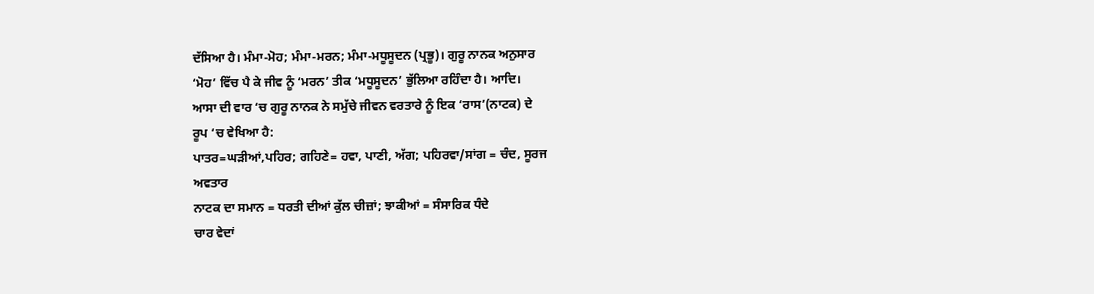ਦੱਸਿਆ ਹੈ। ਮੰਮਾ-ਮੋਹ; ਮੰਮਾ-ਮਰਨ; ਮੰਮਾ-ਮਧੂਸੂਦਨ (ਪ੍ਰਭੂ)। ਗੁਰੂ ਨਾਨਕ ਅਨੁਸਾਰ
‘ਮੋਹ’ ਵਿੱਚ ਪੈ ਕੇ ਜੀਵ ਨੂੰ ‘ਮਰਨ’ ਤੀਕ ‘ਮਧੂਸੂਦਨ’ ਭੁੱਲਿਆ ਰਹਿੰਦਾ ਹੈ। ਆਦਿ।
ਆਸਾ ਦੀ ਵਾਰ ‘ਚ ਗੁਰੂ ਨਾਨਕ ਨੇ ਸਮੁੱਚੇ ਜੀਵਨ ਵਰਤਾਰੇ ਨੂੰ ਇਕ ‘ਰਾਸ’(ਨਾਟਕ) ਦੇ
ਰੂਪ ‘ਚ ਵੇਖਿਆ ਹੈ:
ਪਾਤਰ=ਘੜੀਆਂ,ਪਹਿਰ; ਗਹਿਣੇ= ਹਵਾ, ਪਾਣੀ, ਅੱਗ; ਪਹਿਰਵਾ/ਸਾਂਗ = ਚੰਦ, ਸੂਰਜ
ਅਵਤਾਰ
ਨਾਟਕ ਦਾ ਸਮਾਨ = ਧਰਤੀ ਦੀਆਂ ਕੁੱਲ ਚੀਜ਼ਾਂ; ਝਾਕੀਆਂ = ਸੰਸਾਰਿਕ ਧੰਦੇ
ਚਾਰ ਵੇਦਾਂ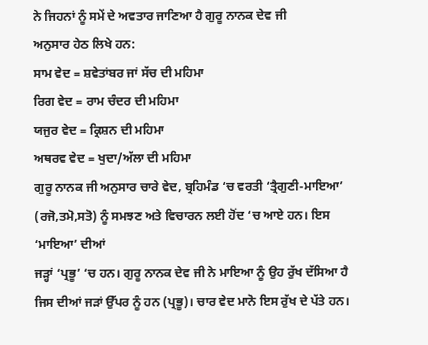ਨੇ ਜਿਹਨਾਂ ਨੂੰ ਸਮੇਂ ਦੇ ਅਵਤਾਰ ਜਾਣਿਆ ਹੈ ਗੁਰੂ ਨਾਨਕ ਦੇਵ ਜੀ
ਅਨੁਸਾਰ ਹੇਠ ਲਿਖੇ ਹਨ:
ਸਾਮ ਵੇਦ = ਸ਼ਵੇਤਾਂਬਰ ਜਾਂ ਸੱਚ ਦੀ ਮਹਿਮਾ
ਰਿਗ ਵੇਦ = ਰਾਮ ਚੰਦਰ ਦੀ ਮਹਿਮਾ
ਯਜੁਰ ਵੇਦ = ਕ੍ਰਿਸ਼ਨ ਦੀ ਮਹਿਮਾ
ਅਥਰਵ ਵੇਦ = ਖੁਦਾ/ਅੱਲਾ ਦੀ ਮਹਿਮਾ
ਗੁਰੂ ਨਾਨਕ ਜੀ ਅਨੁਸਾਰ ਚਾਰੇ ਵੇਦ, ਬ੍ਰਹਿਮੰਡ ‘ਚ ਵਰਤੀ ‘ਤ੍ਰੈਗੁਣੀ-ਮਾਇਆ’
(ਰਜੋ,ਤਮੋ,ਸਤੋ) ਨੂੰ ਸਮਝਣ ਅਤੇ ਵਿਚਾਰਨ ਲਈ ਹੋਂਦ ‘ਚ ਆਏ ਹਨ। ਇਸ ‘ਮਾਇਆ’ ਦੀਆਂ
ਜੜ੍ਹਾਂ ‘ਪ੍ਰਭੂ’ ‘ਚ ਹਨ। ਗੁਰੂ ਨਾਨਕ ਦੇਵ ਜੀ ਨੇ ਮਾਇਆ ਨੂੰ ਉਹ ਰੁੱਖ ਦੱਸਿਆ ਹੈ
ਜਿਸ ਦੀਆਂ ਜੜਾਂ ਉੱਪਰ ਨੂੰ ਹਨ (ਪ੍ਰਭੂ)। ਚਾਰ ਵੇਦ ਮਾਨੋ ਇਸ ਰੁੱਖ ਦੇ ਪੱਤੇ ਹਨ।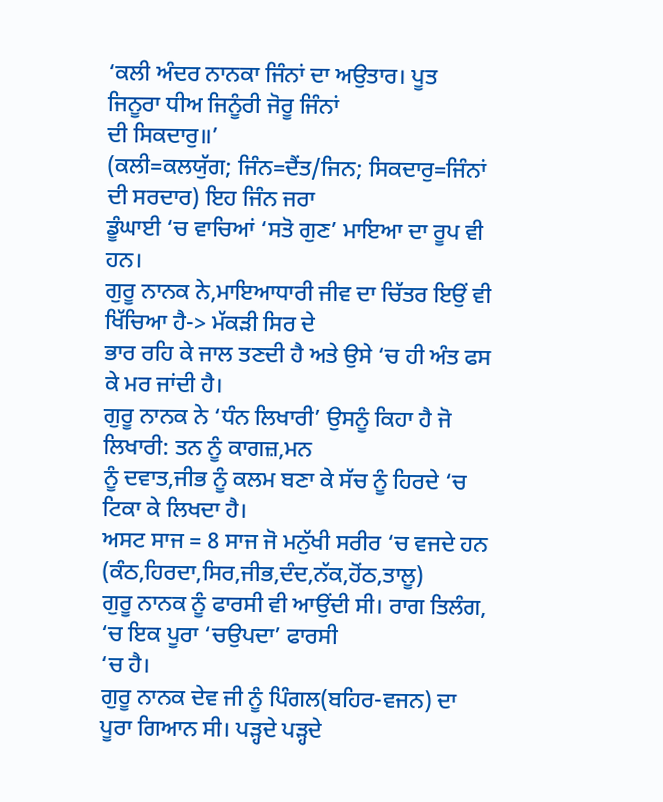‘ਕਲੀ ਅੰਦਰ ਨਾਨਕਾ ਜਿੰਨਾਂ ਦਾ ਅਉਤਾਰ। ਪੂਤ ਜਿਨੂਰਾ ਧੀਅ ਜਿਨੂੰਰੀ ਜੋਰੂ ਜਿੰਨਾਂ
ਦੀ ਸਿਕਦਾਰੁ॥’
(ਕਲੀ=ਕਲਯੁੱਗ; ਜਿੰਨ=ਦੈਂਤ/ਜਿਨ; ਸਿਕਦਾਰੁ=ਜਿੰਨਾਂ ਦੀ ਸਰਦਾਰ) ਇਹ ਜਿੰਨ ਜਰਾ
ਡੂੰਘਾਈ ‘ਚ ਵਾਚਿਆਂ ‘ਸਤੋ ਗੁਣ’ ਮਾਇਆ ਦਾ ਰੂਪ ਵੀ ਹਨ।
ਗੁਰੂ ਨਾਨਕ ਨੇ,ਮਾਇਆਧਾਰੀ ਜੀਵ ਦਾ ਚਿੱਤਰ ਇਉਂ ਵੀ ਖਿੱਚਿਆ ਹੈ-> ਮੱਕੜੀ ਸਿਰ ਦੇ
ਭਾਰ ਰਹਿ ਕੇ ਜਾਲ ਤਣਦੀ ਹੈ ਅਤੇ ਉਸੇ ‘ਚ ਹੀ ਅੰਤ ਫਸ ਕੇ ਮਰ ਜਾਂਦੀ ਹੈ।
ਗੁਰੂ ਨਾਨਕ ਨੇ ‘ਧੰਨ ਲਿਖਾਰੀ’ ਉਸਨੂੰ ਕਿਹਾ ਹੈ ਜੋ ਲਿਖਾਰੀ: ਤਨ ਨੂੰ ਕਾਗਜ਼,ਮਨ
ਨੂੰ ਦਵਾਤ,ਜੀਭ ਨੂੰ ਕਲਮ ਬਣਾ ਕੇ ਸੱਚ ਨੂੰ ਹਿਰਦੇ ‘ਚ ਟਿਕਾ ਕੇ ਲਿਖਦਾ ਹੈ।
ਅਸਟ ਸਾਜ = 8 ਸਾਜ ਜੋ ਮਨੁੱਖੀ ਸਰੀਰ ‘ਚ ਵਜਦੇ ਹਨ
(ਕੰਠ,ਹਿਰਦਾ,ਸਿਰ,ਜੀਭ,ਦੰਦ,ਨੱਕ,ਹੋਂਠ,ਤਾਲੂ)
ਗੁਰੂ ਨਾਨਕ ਨੂੰ ਫਾਰਸੀ ਵੀ ਆਉਂਦੀ ਸੀ। ਰਾਗ ਤਿਲੰਗ, ‘ਚ ਇਕ ਪੂਰਾ ‘ਚਉਪਦਾ’ ਫਾਰਸੀ
‘ਚ ਹੈ।
ਗੁਰੂ ਨਾਨਕ ਦੇਵ ਜੀ ਨੂੰ ਪਿੰਗਲ(ਬਹਿਰ-ਵਜਨ) ਦਾ ਪੂਰਾ ਗਿਆਨ ਸੀ। ਪੜ੍ਹਦੇ ਪੜ੍ਹਦੇ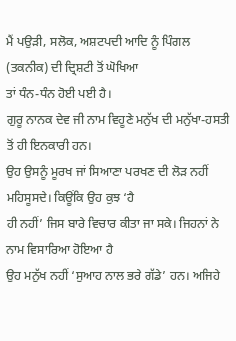ਮੈਂ ਪਉੜੀ, ਸਲੋਕ, ਅਸ਼ਟਪਦੀ ਆਦਿ ਨੂੰ ਪਿੰਗਲ (ਤਕਨੀਕ) ਦੀ ਦ੍ਰਿਸ਼ਟੀ ਤੋਂ ਘੋਖਿਆ
ਤਾਂ ਧੰਨ-ਧੰਨ ਹੋਈ ਪਈ ਹੈ।
ਗੁਰੂ ਨਾਨਕ ਦੇਵ ਜੀ ਨਾਮ ਵਿਹੂਣੇ ਮਨੁੱਖ ਦੀ ਮਨੁੱਖਾ-ਹਸਤੀ ਤੋਂ ਹੀ ਇਨਕਾਰੀ ਹਨ।
ਉਹ ਉਸਨੂੰ ਮੂਰਖ ਜਾਂ ਸਿਆਣਾ ਪਰਖਣ ਦੀ ਲੋੜ ਨਹੀਂ ਮਹਿਸੂਸਦੇ। ਕਿਊਂਕਿ ਉਹ ਕੁਝ ‘ਹੈ
ਹੀ ਨਹੀਂ’ ਜਿਸ ਬਾਰੇ ਵਿਚਾਰ ਕੀਤਾ ਜਾ ਸਕੇ। ਜਿਹਨਾਂ ਨੇ ਨਾਮ ਵਿਸਾਰਿਆ ਹੋਇਆ ਹੈ
ਉਹ ਮਨੁੱਖ ਨਹੀਂ ‘ਸੁਆਹ ਨਾਲ ਭਰੇ ਗੱਡੇ’ ਹਨ। ਅਜਿਹੇ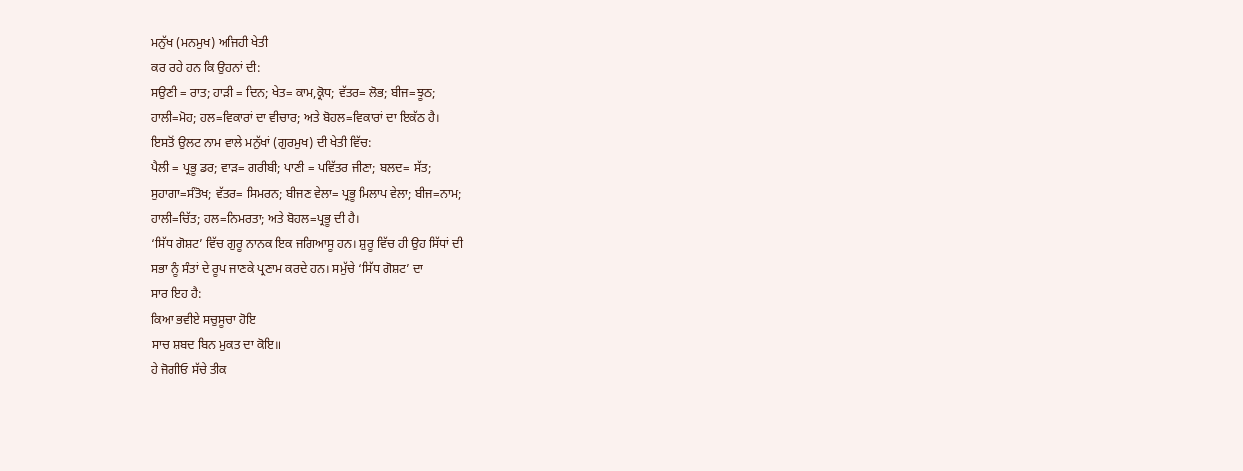ਮਨੁੱਖ (ਮਨਮੁਖ) ਅਜਿਹੀ ਖੇਤੀ
ਕਰ ਰਹੇ ਹਨ ਕਿ ਉਹਨਾਂ ਦੀ:
ਸਉਣੀ = ਰਾਤ; ਹਾੜੀ = ਦਿਨ; ਖੇਤ= ਕਾਮ,ਕ੍ਰੋਧ; ਵੱਤਰ= ਲੋਭ; ਬੀਜ=ਝੂਠ;
ਹਾਲੀ=ਮੋਹ; ਹਲ=ਵਿਕਾਰਾਂ ਦਾ ਵੀਚਾਰ; ਅਤੇ ਬੋਹਲ=ਵਿਕਾਰਾਂ ਦਾ ਇਕੱਠ ਹੈ।
ਇਸਤੋਂ ਉਲਟ ਨਾਮ ਵਾਲੇ ਮਨੁੱਖਾਂ (ਗੁਰਮੁਖ) ਦੀ ਖੇਤੀ ਵਿੱਚ:
ਪੈਲੀ = ਪ੍ਰਭੂ ਡਰ; ਵਾੜ= ਗਰੀਬੀ; ਪਾਣੀ = ਪਵਿੱਤਰ ਜੀਣਾ; ਬਲਦ= ਸੱਤ;
ਸੁਹਾਗਾ=ਸੰਤੋਖ; ਵੱਤਰ= ਸਿਮਰਨ; ਬੀਜਣ ਵੇਲਾ= ਪ੍ਰਭੂ ਮਿਲਾਪ ਵੇਲਾ; ਬੀਜ=ਨਾਮ;
ਹਾਲੀ=ਚਿੱਤ; ਹਲ=ਨਿਮਰਤਾ; ਅਤੇ ਬੋਹਲ=ਪ੍ਰਭੂ ਦੀ ਹੈ।
‘ਸਿੱਧ ਗੋਸ਼ਟ’ ਵਿੱਚ ਗੁਰੂ ਨਾਨਕ ਇਕ ਜਗਿਆਸੂ ਹਨ। ਸ਼ੁਰੂ ਵਿੱਚ ਹੀ ਉਹ ਸਿੱਧਾਂ ਦੀ
ਸਭਾ ਨੂੰ ਸੰਤਾਂ ਦੇ ਰੂਪ ਜਾਣਕੇ ਪ੍ਰਣਾਮ ਕਰਦੇ ਹਨ। ਸਮੁੱਚੇ ‘ਸਿੱਧ ਗੋਸ਼ਟ’ ਦਾ
ਸਾਰ ਇਹ ਹੈ:
ਕਿਆ ਭਵੀਏ ਸਚੁਸੂਚਾ ਹੋਇ
ਸਾਚ ਸ਼ਬਦ ਬਿਨ ਮੁਕਤ ਦਾ ਕੋਇ॥
ਹੇ ਜੋਗੀਓ ਸੱਚੇ ਤੀਕ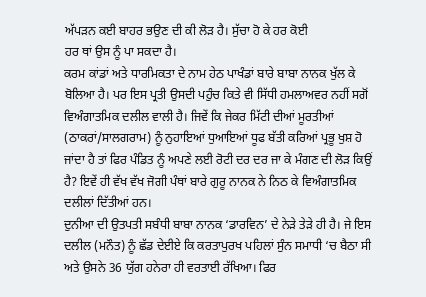ਅੱਪੜਨ ਕਈ ਬਾਹਰ ਭਉਣ ਦੀ ਕੀ ਲੋੜ ਹੈ। ਸੁੱਚਾ ਹੋ ਕੇ ਹਰ ਕੋਈ
ਹਰ ਥਾਂ ਉਸ ਨੂੰ ਪਾ ਸਕਦਾ ਹੈ।
ਕਰਮ ਕਾਂਡਾਂ ਅਤੇ ਧਾਰਮਿਕਤਾ ਦੇ ਨਾਮ ਹੇਠ ਪਾਖੰਡਾਂ ਬਾਰੇ ਬਾਬਾ ਨਾਨਕ ਖੁੱਲ ਕੇ
ਬੋਲਿਆ ਹੈ। ਪਰ ਇਸ ਪ੍ਰਤੀ ਉਸਦੀ ਪਹੁੰਚ ਕਿਤੇ ਵੀ ਸਿੱਧੀ ਹਮਲਾਅਵਰ ਨਹੀਂ ਸਗੋਂ
ਵਿਅੰਗਾਤਮਿਕ ਦਲੀਲ ਵਾਲੀ ਹੈ। ਜਿਵੇਂ ਕਿ ਜੇਕਰ ਮਿੱਟੀ ਦੀਆਂ ਮੂਰਤੀਆਂ
(ਠਾਕਰਾਂ/ਸਾਲਗਰਾਮ) ਨੂੰ ਨੁਹਾਇਆਂ ਧੁਆਇਆਂ ਧੂਫ ਬੱਤੀ ਕਰਿਆਂ ਪ੍ਰਭੂ ਖੁਸ਼ ਹੋ
ਜਾਂਦਾ ਹੈ ਤਾਂ ਫਿਰ ਪੰਡਿਤ ਨੂੰ ਅਪਣੇ ਲਈ ਰੋਟੀ ਦਰ ਦਰ ਜਾ ਕੇ ਮੰਗਣ ਦੀ ਲੋੜ ਕਿਉਂ
ਹੈ? ਇਵੇਂ ਹੀ ਵੱਖ ਵੱਖ ਜੋਗੀ ਪੰਥਾਂ ਬਾਰੇ ਗੁਰੂ ਨਾਨਕ ਨੇ ਨਿਠ ਕੇ ਵਿਅੰਗਾਤਮਿਕ
ਦਲੀਲਾਂ ਦਿੱਤੀਆਂ ਹਨ।
ਦੁਨੀਆ ਦੀ ਉਤਪਤੀ ਸਬੰਧੀ ਬਾਬਾ ਨਾਨਕ ‘ਡਾਰਵਿਨ’ ਦੇ ਨੇੜੇ ਤੇੜੇ ਹੀ ਹੈ। ਜੇ ਇਸ
ਦਲੀਲ (ਮਨੌਤ) ਨੂੰ ਛੱਡ ਦੇਈਏ ਕਿ ਕਰਤਾਪੁਰਖ ਪਹਿਲਾਂ ਸੁੰਨ ਸਮਾਧੀ ‘ਚ ਬੈਠਾ ਸੀ
ਅਤੇ ਉਸਨੇ 36 ਯੁੱਗ ਹਨੇਰਾ ਹੀ ਵਰਤਾਈ ਰੱਖਿਆ। ਫਿਰ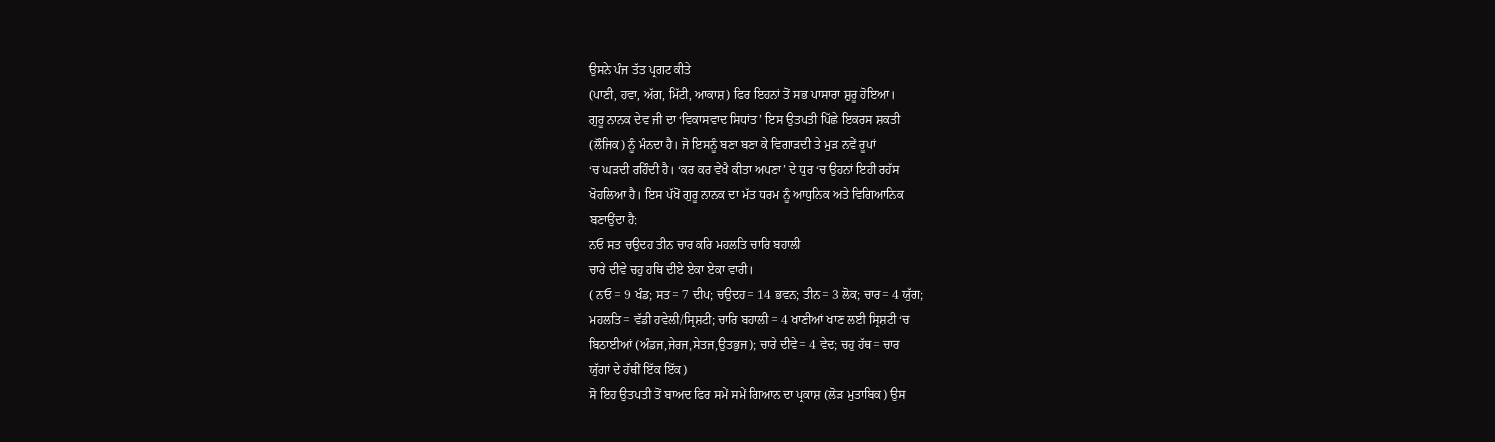ਉਸਨੇ ਪੰਜ ਤੱਤ ਪ੍ਰਗਟ ਕੀਤੇ
(ਪਾਣੀ, ਹਵਾ, ਅੱਗ, ਮਿੱਟੀ, ਆਕਾਸ਼) ਫਿਰ ਇਹਨਾਂ ਤੋਂ ਸਭ ਪਾਸਾਰਾ ਸ਼ੁਰੂ ਹੋਇਆ।
ਗੁਰੂ ਨਾਨਕ ਦੇਵ ਜੀ ਦਾ ‘ਵਿਕਾਸਵਾਦ ਸਿਧਾਂਤ’ ਇਸ ਉਤਪਤੀ ਪਿੱਛੇ ਇਕਰਸ ਸ਼ਕਤੀ
(ਲੌਜਿਕ) ਨੂੰ ਮੰਨਦਾ ਹੈ। ਜੋ ਇਸਨੂੰ ਬਣਾ ਬਣਾ ਕੇ ਵਿਗਾੜਦੀ ਤੇ ਮੁੜ ਨਵੇਂ ਰੂਪਾਂ
‘ਚ ਘੜਦੀ ਰਹਿੰਦੀ ਹੈ। ‘ਕਰ ਕਰ ਵੇਖੈ ਕੀਤਾ ਅਪਣਾ’ ਦੇ ਧੁਰ ‘ਚ ਉਹਨਾਂ ਇਹੀ ਰਹੱਸ
ਖੋਹਲਿਆ ਹੈ। ਇਸ ਪੱਖੋਂ ਗੁਰੂ ਨਾਨਕ ਦਾ ਮੱਤ ਧਰਮ ਨੂੰ ਆਧੁਨਿਕ ਅਤੇ ਵਿਗਿਆਨਿਕ
ਬਣਾਉਂਦਾ ਹੈ:
ਨਓ ਸਤ ਚਉਦਹ ਤੀਨ ਚਾਰ ਕਰਿ ਮਹਲਤਿ ਚਾਰਿ ਬਹਾਲੀ
ਚਾਰੇ ਦੀਵੇ ਚਹੁ ਹਥਿ ਦੀਏ ਏਕਾ ਏਕਾ ਵਾਰੀ।
( ਨਓ = 9 ਖੰਡ; ਸਤ= 7 ਦੀਪ; ਚਉਦਹ= 14 ਭਵਨ; ਤੀਨ= 3 ਲੋਕ; ਚਾਰ= 4 ਯੁੱਗ;
ਮਹਲਤਿ= ਵੱਡੀ ਹਵੇਲੀ/ਸ੍ਰਿਸ਼ਟੀ; ਚਾਰਿ ਬਹਾਲੀ = 4 ਖਾਣੀਆਂ ਖਾਣ ਲਈ ਸ੍ਰਿਸ਼ਟੀ ‘ਚ
ਬਿਠਾਈਆਂ (ਅੰਡਜ,ਜੇਰਜ,ਸੇਤਜ,ਉਤਭੁਜ); ਚਾਰੇ ਦੀਵੇ= 4 ਵੇਦ; ਚਹੁ ਹੱਥ= ਚਾਰ
ਯੁੱਗਾਂ ਦੇ ਹੱਥੀਂ ਇੱਕ ਇੱਕ)
ਸੋ ਇਹ ਉਤਪਤੀ ਤੋਂ ਬਾਅਦ ਫਿਰ ਸਮੇਂ ਸਮੇਂ ਗਿਆਨ ਦਾ ਪ੍ਰਕਾਸ਼ (ਲੋੜ ਮੁਤਾਬਿਕ) ਉਸ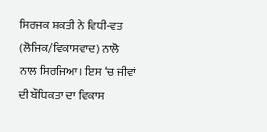ਸਿਰਜਕ ਸ਼ਕਤੀ ਨੇ ਵਿਧੀ-ਵਤ (ਲੋਜਿਕ/ਵਿਕਾਸਵਾਦ) ਨਾਲੋ ਨਾਲ ਸਿਰਜਿਆ। ਇਸ ‘ਚ ਜੀਵਾਂ
ਦੀ ਬੌਧਿਕਤਾ ਦਾ ਵਿਕਾਸ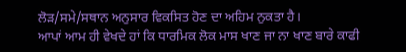ਲੋੜ/ਸਮੇ/ਸਥਾਨ ਅਨੁਸਾਰ ਵਿਕਸਿਤ ਹੋਣ ਦਾ ਅਹਿਮ ਨੁਕਤਾ ਹੈ।
ਆਪਾਂ ਆਮ ਹੀ ਵੇਖਦੇ ਹਾਂ ਕਿ ਧਾਰਮਿਕ ਲੋਕ ਮਾਸ ਖਾਣ ਜਾ ਨਾ ਖਾਣ ਬਾਰੇ ਕਾਫੀ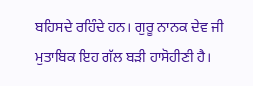ਬਹਿਸਦੇ ਰਹਿੰਦੇ ਹਨ। ਗੁਰੂ ਨਾਨਕ ਦੇਵ ਜੀ ਮੁਤਾਬਿਕ ਇਹ ਗੱਲ ਬੜੀ ਹਾਸੋਹੀਣੀ ਹੈ।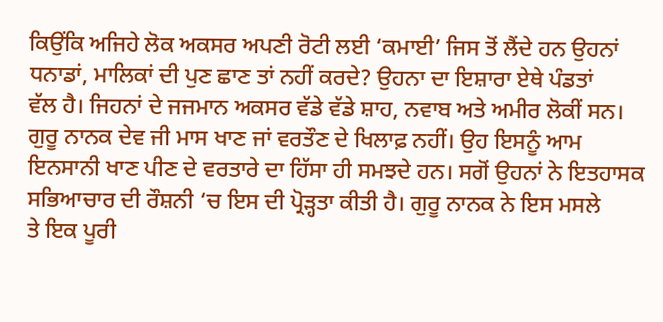ਕਿਉਂਕਿ ਅਜਿਹੇ ਲੋਕ ਅਕਸਰ ਅਪਣੀ ਰੋਟੀ ਲਈ ‘ਕਮਾਈ’ ਜਿਸ ਤੋਂ ਲੈਂਦੇ ਹਨ ਉਹਨਾਂ
ਧਨਾਡਾਂ, ਮਾਲਿਕਾਂ ਦੀ ਪੁਣ ਛਾਣ ਤਾਂ ਨਹੀਂ ਕਰਦੇ? ਉਹਨਾ ਦਾ ਇਸ਼ਾਰਾ ਏਥੇ ਪੰਡਤਾਂ
ਵੱਲ ਹੈ। ਜਿਹਨਾਂ ਦੇ ਜਜਮਾਨ ਅਕਸਰ ਵੱਡੇ ਵੱਡੇ ਸ਼ਾਹ, ਨਵਾਬ ਅਤੇ ਅਮੀਰ ਲੋਕੀਂ ਸਨ।
ਗੁਰੂ ਨਾਨਕ ਦੇਵ ਜੀ ਮਾਸ ਖਾਣ ਜਾਂ ਵਰਤੌਣ ਦੇ ਖਿਲਾਫ਼ ਨਹੀਂ। ਉਹ ਇਸਨੂੰ ਆਮ
ਇਨਸਾਨੀ ਖਾਣ ਪੀਣ ਦੇ ਵਰਤਾਰੇ ਦਾ ਹਿੱਸਾ ਹੀ ਸਮਝਦੇ ਹਨ। ਸਗੋਂ ਉਹਨਾਂ ਨੇ ਇਤਹਾਸਕ
ਸਭਿਆਚਾਰ ਦੀ ਰੌਸ਼ਨੀ ‘ਚ ਇਸ ਦੀ ਪ੍ਰੋੜ੍ਹਤਾ ਕੀਤੀ ਹੈ। ਗੁਰੂ ਨਾਨਕ ਨੇ ਇਸ ਮਸਲੇ
ਤੇ ਇਕ ਪੂਰੀ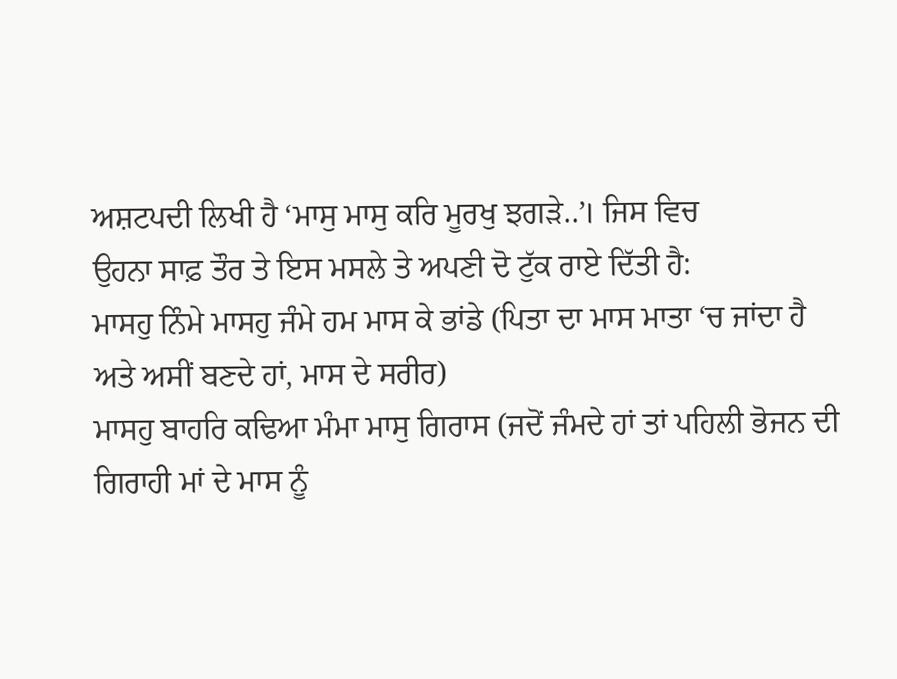ਅਸ਼ਟਪਦੀ ਲਿਖੀ ਹੈ ‘ਮਾਸੁ ਮਾਸੁ ਕਰਿ ਮੂਰਖੁ ਝਗੜੇ..’। ਜਿਸ ਵਿਚ
ਉਹਨਾ ਸਾਫ਼ ਤੌਰ ਤੇ ਇਸ ਮਸਲੇ ਤੇ ਅਪਣੀ ਦੋ ਟੁੱਕ ਰਾਏ ਦਿੱਤੀ ਹੈ:
ਮਾਸਹੁ ਨਿੰਮੇ ਮਾਸਹੁ ਜੰਮੇ ਹਮ ਮਾਸ ਕੇ ਭਾਂਡੇ (ਪਿਤਾ ਦਾ ਮਾਸ ਮਾਤਾ ‘ਚ ਜਾਂਦਾ ਹੈ
ਅਤੇ ਅਸੀਂ ਬਣਦੇ ਹਾਂ, ਮਾਸ ਦੇ ਸਰੀਰ)
ਮਾਸਹੁ ਬਾਹਰਿ ਕਢਿਆ ਮੰਮਾ ਮਾਸੁ ਗਿਰਾਸ (ਜਦੋਂ ਜੰਮਦੇ ਹਾਂ ਤਾਂ ਪਹਿਲੀ ਭੋਜਨ ਦੀ
ਗਿਰਾਹੀ ਮਾਂ ਦੇ ਮਾਸ ਨੂੰ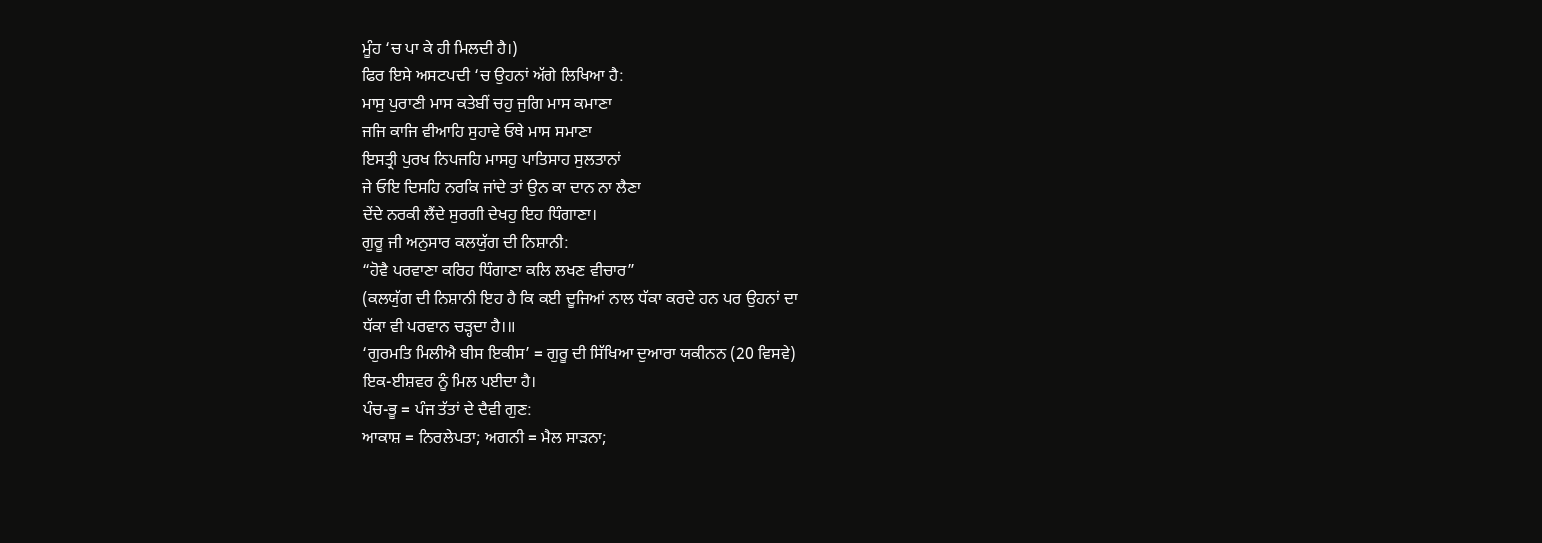ਮੂੰਹ ‘ਚ ਪਾ ਕੇ ਹੀ ਮਿਲਦੀ ਹੈ।)
ਫਿਰ ਇਸੇ ਅਸਟਪਦੀ ‘ਚ ਉਹਨਾਂ ਅੱਗੇ ਲਿਖਿਆ ਹੈ:
ਮਾਸੁ ਪੁਰਾਣੀ ਮਾਸ ਕਤੇਬੀਂ ਚਹੁ ਜੁਗਿ ਮਾਸ ਕਮਾਣਾ
ਜਜਿ ਕਾਜਿ ਵੀਆਹਿ ਸੁਹਾਵੇ ਓਥੇ ਮਾਸ ਸਮਾਣਾ
ਇਸਤ੍ਰੀ ਪੁਰਖ ਨਿਪਜਹਿ ਮਾਸਹੁ ਪਾਤਿਸਾਹ ਸੁਲਤਾਨਾਂ
ਜੇ ਓਇ ਦਿਸਹਿ ਨਰਕਿ ਜਾਂਦੇ ਤਾਂ ਉਨ ਕਾ ਦਾਨ ਨਾ ਲੈਣਾ
ਦੇਂਦੇ ਨਰਕੀ ਲੈਂਦੇ ਸੁਰਗੀ ਦੇਖਹੁ ਇਹ ਧਿੰਗਾਣਾ।
ਗੁਰੂ ਜੀ ਅਨੁਸਾਰ ਕਲਯੁੱਗ ਦੀ ਨਿਸ਼ਾਨੀ:
“ਹੋਵੈ ਪਰਵਾਣਾ ਕਰਿਹ ਧਿੰਗਾਣਾ ਕਲਿ ਲਖਣ ਵੀਚਾਰ”
(ਕਲਯੁੱਗ ਦੀ ਨਿਸ਼ਾਨੀ ਇਹ ਹੈ ਕਿ ਕਈ ਦੂਜਿਆਂ ਨਾਲ ਧੱਕਾ ਕਰਦੇ ਹਨ ਪਰ ਉਹਨਾਂ ਦਾ
ਧੱਕਾ ਵੀ ਪਰਵਾਨ ਚੜ੍ਹਦਾ ਹੈ।॥
‘ਗੁਰਮਤਿ ਮਿਲੀਐ ਬੀਸ ਇਕੀਸ’ = ਗੁਰੂ ਦੀ ਸਿੱਖਿਆ ਦੁਆਰਾ ਯਕੀਨਨ (20 ਵਿਸਵੇ)
ਇਕ-ਈਸ਼ਵਰ ਨੂੰ ਮਿਲ ਪਈਦਾ ਹੈ।
ਪੰਚ-ਭੂ = ਪੰਜ ਤੱਤਾਂ ਦੇ ਦੈਵੀ ਗੁਣ:
ਆਕਾਸ਼ = ਨਿਰਲੇਪਤਾ; ਅਗਨੀ = ਮੈਲ ਸਾੜਨਾ;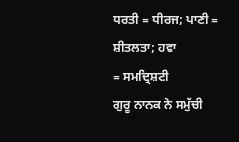ਧਰਤੀ = ਧੀਰਜ; ਪਾਣੀ = ਸ਼ੀਤਲਤਾ; ਹਵਾ
= ਸਮਦ੍ਰਿਸ਼ਟੀ
ਗੁਰੂ ਨਾਨਕ ਨੇ ਸਮੁੱਚੀ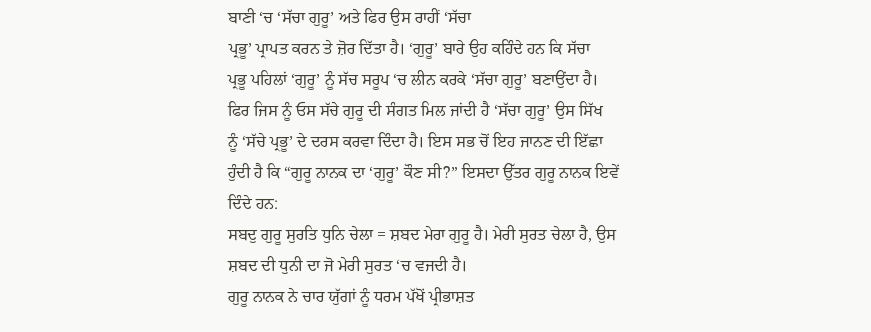ਬਾਣੀ ‘ਚ ‘ਸੱਚਾ ਗੁਰੂ’ ਅਤੇ ਫਿਰ ਉਸ ਰਾਹੀਂ ‘ਸੱਚਾ
ਪ੍ਰਭੂ’ ਪ੍ਰਾਪਤ ਕਰਨ ਤੇ ਜ਼ੋਰ ਦਿੱਤਾ ਹੈ। ‘ਗੁਰੂ’ ਬਾਰੇ ਉਹ ਕਹਿੰਦੇ ਹਨ ਕਿ ਸੱਚਾ
ਪ੍ਰਭੂ ਪਹਿਲਾਂ ‘ਗੁਰੂ’ ਨੂੰ ਸੱਚ ਸਰੂਪ ‘ਚ ਲੀਨ ਕਰਕੇ ‘ਸੱਚਾ ਗੁਰੂ’ ਬਣਾਉਂਦਾ ਹੈ।
ਫਿਰ ਜਿਸ ਨੂੰ ਓਸ ਸੱਚੇ ਗੁਰੂ ਦੀ ਸੰਗਤ ਮਿਲ ਜਾਂਦੀ ਹੈ ‘ਸੱਚਾ ਗੁਰੂ’ ਉਸ ਸਿੱਖ
ਨੂੰ ‘ਸੱਚੇ ਪ੍ਰਭੂ’ ਦੇ ਦਰਸ ਕਰਵਾ ਦਿੰਦਾ ਹੈ। ਇਸ ਸਭ ਚੋਂ ਇਹ ਜਾਨਣ ਦੀ ਇੱਛਾ
ਹੁੰਦੀ ਹੈ ਕਿ “ਗੁਰੂ ਨਾਨਕ ਦਾ ‘ਗੁਰੂ’ ਕੌਣ ਸੀ?” ਇਸਦਾ ਉੱਤਰ ਗੁਰੂ ਨਾਨਕ ਇਵੇਂ
ਦਿੰਦੇ ਹਨ:
ਸਬਦੁ ਗੁਰੂ ਸੁਰਤਿ ਧੁਨਿ ਚੇਲਾ = ਸ਼ਬਦ ਮੇਰਾ ਗੁਰੂ ਹੈ। ਮੇਰੀ ਸੁਰਤ ਚੇਲਾ ਹੈ, ਉਸ
ਸ਼ਬਦ ਦੀ ਧੁਨੀ ਦਾ ਜੋ ਮੇਰੀ ਸੁਰਤ ‘ਚ ਵਜਦੀ ਹੈ।
ਗੁਰੂ ਨਾਨਕ ਨੇ ਚਾਰ ਯੁੱਗਾਂ ਨੂੰ ਧਰਮ ਪੱਖੋਂ ਪ੍ਰੀਭਾਸ਼ਤ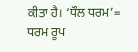ਕੀਤਾ ਹੈ। ‘ਧੌਲ ਧਰਮ’=
ਧਰਮ ਰੂਪ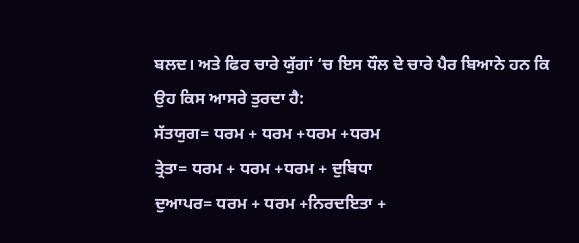ਬਲਦ। ਅਤੇ ਫਿਰ ਚਾਰੇ ਯੁੱਗਾਂ ‘ਚ ਇਸ ਧੌਲ ਦੇ ਚਾਰੇ ਪੈਰ ਬਿਆਨੇ ਹਨ ਕਿ
ਉਹ ਕਿਸ ਆਸਰੇ ਤੁਰਦਾ ਹੈ:
ਸੱਤਯੁਗ= ਧਰਮ + ਧਰਮ +ਧਰਮ +ਧਰਮ
ਤ੍ਰੇਤਾ= ਧਰਮ + ਧਰਮ +ਧਰਮ + ਦੁਬਿਧਾ
ਦੁਆਪਰ= ਧਰਮ + ਧਰਮ +ਨਿਰਦਇਤਾ +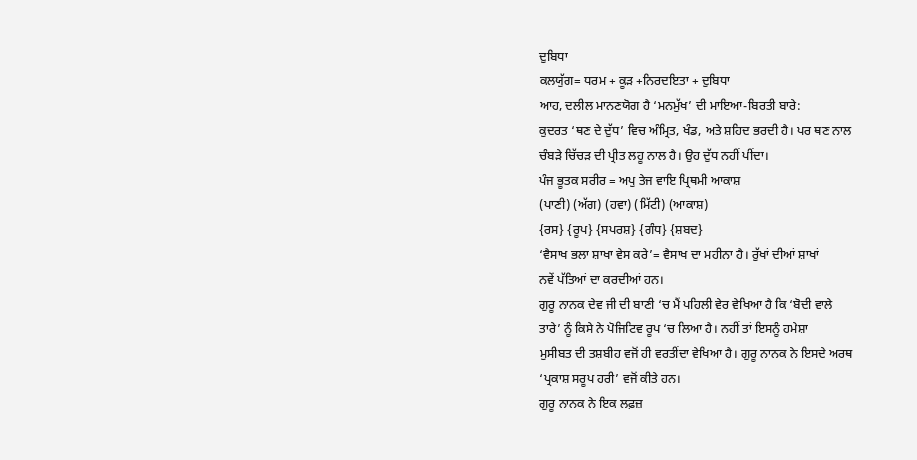ਦੁਬਿਧਾ
ਕਲਯੁੱਗ= ਧਰਮ + ਕੂੜ +ਨਿਰਦਇਤਾ + ਦੁਬਿਧਾ
ਆਹ, ਦਲੀਲ ਮਾਨਣਯੋਗ ਹੈ ‘ਮਨਮੁੱਖ’ ਦੀ ਮਾਇਆ-ਬਿਰਤੀ ਬਾਰੇ:
ਕੁਦਰਤ ‘ਥਣ ਦੇ ਦੁੱਧ’ ਵਿਚ ਅੰਮ੍ਰਿਤ, ਖੰਡ, ਅਤੇ ਸ਼ਹਿਦ ਭਰਦੀ ਹੈ। ਪਰ ਥਣ ਨਾਲ
ਚੰਬੜੇ ਚਿੱਚੜ ਦੀ ਪ੍ਰੀਤ ਲਹੂ ਨਾਲ ਹੈ। ਉਹ ਦੁੱਧ ਨਹੀਂ ਪੀਂਦਾ।
ਪੰਜ ਭੂਤਕ ਸਰੀਰ = ਅਪੁ ਤੇਜ ਵਾਇ ਪ੍ਰਿਥਮੀ ਆਕਾਸ਼
(ਪਾਣੀ) (ਅੱਗ) (ਹਵਾ) (ਮਿੱਟੀ) (ਆਕਾਸ਼)
{ਰਸ} {ਰੂਪ} {ਸਪਰਸ਼} {ਗੰਧ} {ਸ਼ਬਦ}
‘ਵੈਸਾਖ ਭਲਾ ਸ਼ਾਖਾ ਵੇਸ ਕਰੇ’= ਵੈਸਾਖ ਦਾ ਮਹੀਨਾ ਹੈ। ਰੁੱਖਾਂ ਦੀਆਂ ਸ਼ਾਖਾਂ
ਨਵੇਂ ਪੱਤਿਆਂ ਦਾ ਕਰਦੀਆਂ ਹਨ।
ਗੁਰੂ ਨਾਨਕ ਦੇਵ ਜੀ ਦੀ ਬਾਣੀ ‘ਚ ਮੈਂ ਪਹਿਲੀ ਵੇਰ ਵੇਖਿਆ ਹੈ ਕਿ ‘ਬੋਦੀ ਵਾਲੇ
ਤਾਰੇ’ ਨੂੰ ਕਿਸੇ ਨੇ ਪੋਜਿਟਿਵ ਰੂਪ ‘ਚ ਲਿਆ ਹੈ। ਨਹੀਂ ਤਾਂ ਇਸਨੂੰ ਹਮੇਸ਼ਾ
ਮੁਸੀਬਤ ਦੀ ਤਸ਼ਬੀਹ ਵਜੋਂ ਹੀ ਵਰਤੀਂਦਾ ਵੇਖਿਆ ਹੈ। ਗੁਰੂ ਨਾਨਕ ਨੇ ਇਸਦੇ ਅਰਥ
‘ਪ੍ਰਕਾਸ਼ ਸਰੂਪ ਹਰੀ’ ਵਜੋਂ ਕੀਤੇ ਹਨ।
ਗੁਰੂ ਨਾਨਕ ਨੇ ਇਕ ਲਫ਼ਜ਼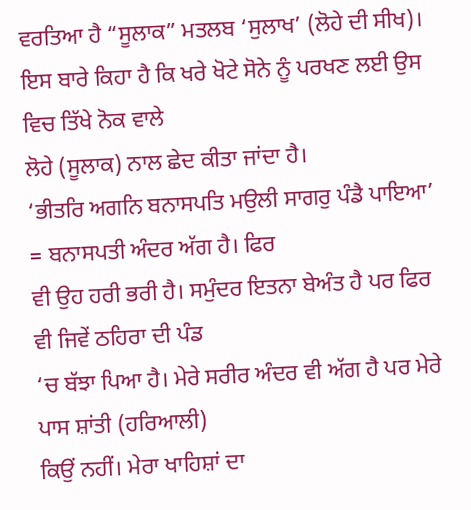ਵਰਤਿਆ ਹੈ “ਸੂਲਾਕ” ਮਤਲਬ ‘ਸੁਲਾਖ’ (ਲੋਹੇ ਦੀ ਸੀਖ)।
ਇਸ ਬਾਰੇ ਕਿਹਾ ਹੈ ਕਿ ਖਰੇ ਖੋਟੇ ਸੋਨੇ ਨੂੰ ਪਰਖਣ ਲਈ ਉਸ ਵਿਚ ਤਿੱਖੇ ਨੋਕ ਵਾਲੇ
ਲੋਹੇ (ਸੂਲਾਕ) ਨਾਲ ਛੇਦ ਕੀਤਾ ਜਾਂਦਾ ਹੈ।
‘ਭੀਤਰਿ ਅਗਨਿ ਬਨਾਸਪਤਿ ਮਉਲੀ ਸਾਗਰੁ ਪੰਡੈ ਪਾਇਆ’ = ਬਨਾਸਪਤੀ ਅੰਦਰ ਅੱਗ ਹੈ। ਫਿਰ
ਵੀ ਉਹ ਹਰੀ ਭਰੀ ਹੈ। ਸਮੁੰਦਰ ਇਤਨਾ ਬੇਅੰਤ ਹੈ ਪਰ ਫਿਰ ਵੀ ਜਿਵੇਂ ਠਹਿਰਾ ਦੀ ਪੰਡ
‘ਚ ਬੱਝਾ ਪਿਆ ਹੈ। ਮੇਰੇ ਸਰੀਰ ਅੰਦਰ ਵੀ ਅੱਗ ਹੈ ਪਰ ਮੇਰੇ ਪਾਸ ਸ਼ਾਂਤੀ (ਹਰਿਆਲੀ)
ਕਿਉਂ ਨਹੀਂ। ਮੇਰਾ ਖਾਹਿਸ਼ਾਂ ਦਾ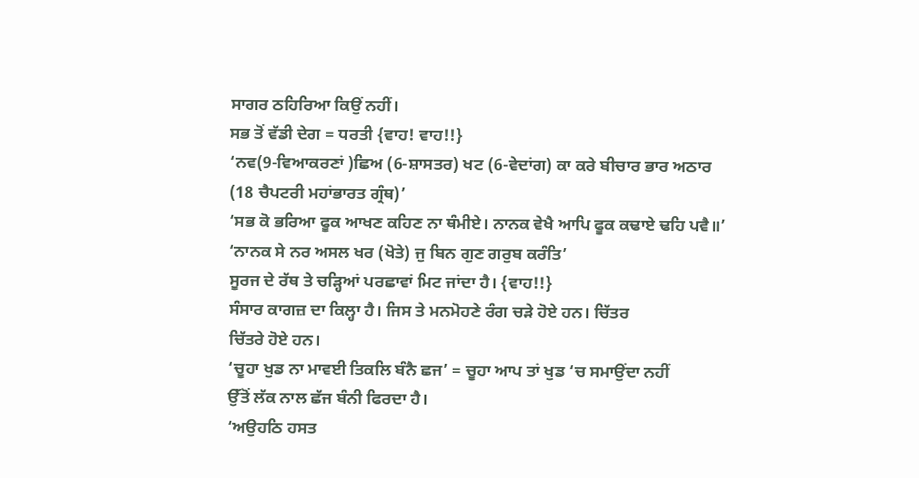ਸਾਗਰ ਠਹਿਰਿਆ ਕਿਉਂ ਨਹੀਂ।
ਸਭ ਤੋਂ ਵੱਡੀ ਦੇਗ = ਧਰਤੀ {ਵਾਹ! ਵਾਹ!!}
‘ਨਵ(9-ਵਿਆਕਰਣਾਂ )ਛਿਅ (6-ਸ਼ਾਸਤਰ) ਖਟ (6-ਵੇਦਾਂਗ) ਕਾ ਕਰੇ ਬੀਚਾਰ ਭਾਰ ਅਠਾਰ
(18 ਚੈਪਟਰੀ ਮਹਾਂਭਾਰਤ ਗ੍ਰੰਥ)’
‘ਸਭ ਕੋ ਭਰਿਆ ਫੂਕ ਆਖਣ ਕਹਿਣ ਨਾ ਥੰਮੀਏ। ਨਾਨਕ ਵੇਖੈ ਆਪਿ ਫੂਕ ਕਢਾਏ ਢਹਿ ਪਵੈ॥’
‘ਨਾਨਕ ਸੇ ਨਰ ਅਸਲ ਖਰ (ਖੋਤੇ) ਜੁ ਬਿਨ ਗੁਣ ਗਰੁਬ ਕਰੰਤਿ’
ਸੂਰਜ ਦੇ ਰੱਥ ਤੇ ਚੜ੍ਹਿਆਂ ਪਰਛਾਵਾਂ ਮਿਟ ਜਾਂਦਾ ਹੈ। {ਵਾਹ!!}
ਸੰਸਾਰ ਕਾਗਜ਼ ਦਾ ਕਿਲ੍ਹਾ ਹੈ। ਜਿਸ ਤੇ ਮਨਮੋਹਣੇ ਰੰਗ ਚੜੇ ਹੋਏ ਹਨ। ਚਿੱਤਰ
ਚਿੱਤਰੇ ਹੋਏ ਹਨ।
‘ਚੂਹਾ ਖੁਡ ਨਾ ਮਾਵਈ ਤਿਕਲਿ ਬੰਨੈ ਛਜ’ = ਚੂਹਾ ਆਪ ਤਾਂ ਖੁਡ ‘ਚ ਸਮਾਉਂਦਾ ਨਹੀਂ
ਉੱਤੋਂ ਲੱਕ ਨਾਲ ਛੱਜ ਬੰਨੀ ਫਿਰਦਾ ਹੈ।
‘ਅਉਹਠਿ ਹਸਤ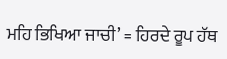ਮਹਿ ਭਿਖਿਆ ਜਾਚੀ’ = ਹਿਰਦੇ ਰੂਪ ਹੱਥ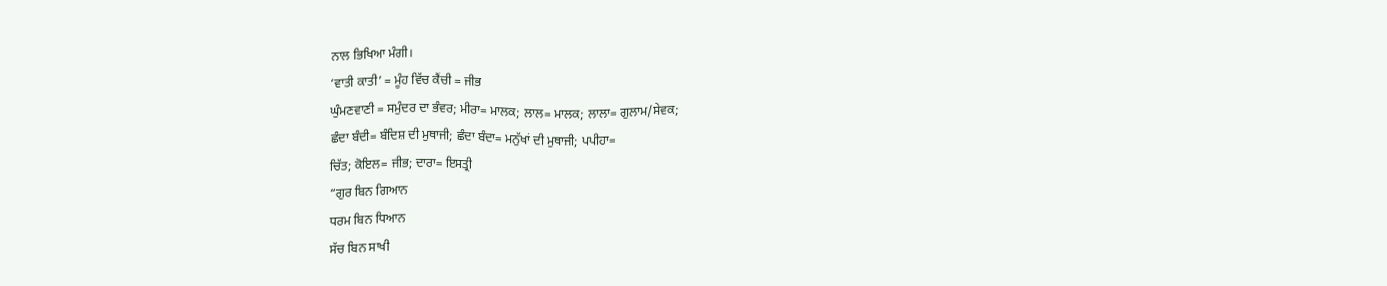ਨਾਲ ਭਿਖਿਆ ਮੰਗੀ।
‘ਵਾਤੀ ਕਾਤੀ’ = ਮੂੰਹ ਵਿੱਚ ਕੈਂਚੀ = ਜੀਭ
ਘੁੰਮਣਵਾਣੀ = ਸਮੁੰਦਰ ਦਾ ਭੰਵਰ; ਮੀਰਾ= ਮਾਲਕ; ਲਾਲ= ਮਾਲਕ; ਲਾਲਾ= ਗੁਲਾਮ/ਸੇਵਕ;
ਛੰਦਾ ਬੰਦੀ= ਬੰਦਿਸ਼ ਦੀ ਮੁਥਾਜੀ; ਛੰਦਾ ਬੰਦਾ= ਮਨੁੱਖਾਂ ਦੀ ਮੁਥਾਜੀ; ਪਪੀਹਾ=
ਚਿੱਤ; ਕੋਇਲ= ਜੀਭ; ਦਾਰਾ= ਇਸਤ੍ਰੀ
“ਗੁਰ ਬਿਨ ਗਿਆਨ
ਧਰਮ ਬਿਨ ਧਿਆਨ
ਸੱਚ ਬਿਨ ਸਾਖੀ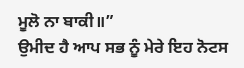ਮੂਲੋ ਨਾ ਬਾਕੀ॥”
ਉਮੀਦ ਹੈ ਆਪ ਸਭ ਨੂੰ ਮੇਰੇ ਇਹ ਨੋਟਸ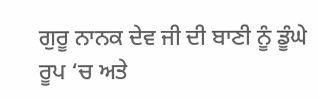ਗੁਰੂ ਨਾਨਕ ਦੇਵ ਜੀ ਦੀ ਬਾਣੀ ਨੂੰ ਡੂੰਘੇ
ਰੂਪ ‘ਚ ਅਤੇ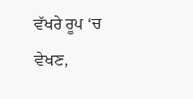ਵੱਖਰੇ ਰੂਪ ‘ਚ ਵੇਖਣ,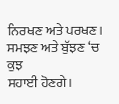ਨਿਰਖਣ ਅਤੇ ਪਰਖਣ। ਸਮਝਣ ਅਤੇ ਬੁੱਝਣ ‘ਚ ਕੁਝ
ਸਹਾਈ ਹੋਣਗੇ।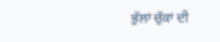ਭੁੱਲਾਂ ਚੁੱਕਾਂ ਦੀ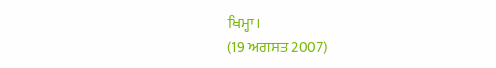ਖਿਮ੍ਹਾ।
(19 ਅਗਸਤ 2007)